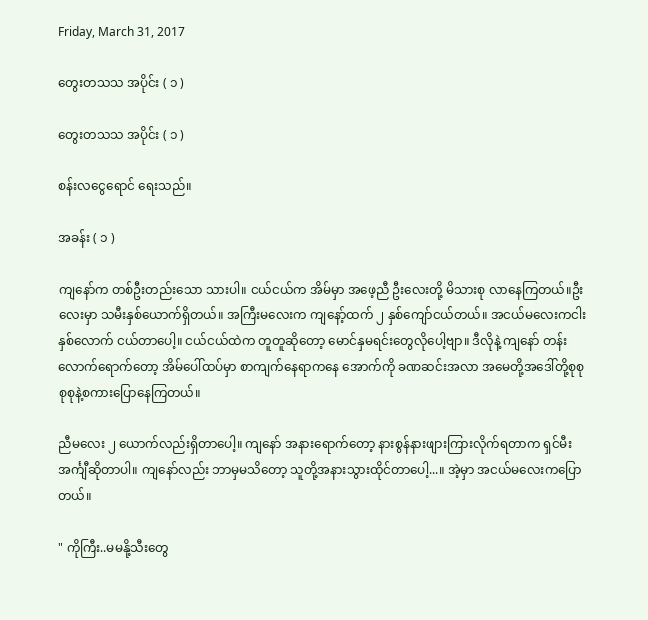Friday, March 31, 2017

တွေးတသသ အပိုင်း ( ၁ )

တွေးတသသ အပိုင်း ( ၁ )

စန်းလငွေရောင် ရေးသည်။

အခန်း ( ၁ )

ကျနော်က တစ်ဦးတည်းသော သားပါ။ ငယ်ငယ်က အိမ်မှာ အဖေ့ညီ ဦးလေးတို့ မိသားစု လာနေကြတယ်။ဦးလေးမှာ သမီးနှစ်ယောက်ရှိတယ်။ အကြီးမလေးက ကျနော့်ထက် ၂ နှစ်ကျော်ငယ်တယ်။ အငယ်မလေးကငါးနှစ်လောက် ငယ်တာပေါ့။ ငယ်ငယ်ထဲက တူတူဆိုတော့ မောင်နှမရင်းတွေလိုပေါ့ဗျာ။ ဒီလိုနဲ့ ကျနော် တန်းလောက်ရောက်တော့ အိမ်ပေါ်ထပ်မှာ စာကျက်နေရာကနေ အောက်ကို ခဏဆင်းအလာ အမေတို့အဒေါ်တို့စုစုစုစုနဲ့စကားပြောနေကြတယ်။

ညီမလေး ၂ ယောက်လည်းရှိတာပေါ့။ ကျနော် အနားရောက်တော့ နားစွန်နားဖျားကြားလိုက်ရတာက ရှင်မီးအင်္ကျီဆိုတာပါ။ ကျနော်လည်း ဘာမှမသိတော့ သူတို့အနားသွားထိုင်တာပေါ့...။ အဲ့မှာ အငယ်မလေးကပြောတယ်။

" ကိုကြီး..မမနို့သီးတွေ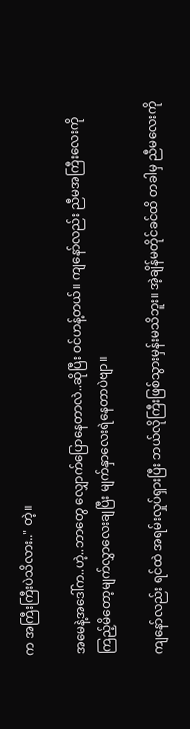က အကြီးကြီးပဲသိလား.." တဲ့။

အမေနဲ့အဒေါ်က..ဟဲ့..ဘာတွေ လျှောက်ပြောနေတာလဲ..ဆိုပြီး ဝင်ဟန့်တယ်။ ကျနော်လည်း ညီမအကြီးလေးကိုကြည့်မိတော့မျက်လွှာလေးချပြီး မျက်နှာလေးရဲနေတာပဲဗျာ။

ကျနော်လည်း ရင်ထဲ အရမ်းလှုပ်ရှားပြီး ဘယ်လိုကြီးဖြစ်သွားမှန်းမသိဘူး။ အဲ့ချိန်မတိုင်ခင်ထိ တခါမှ ညီမလေးကို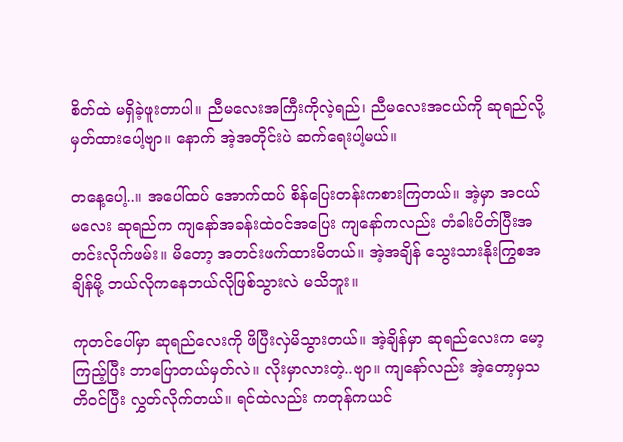စိတ်ထဲ မရှိခဲ့ဖူးတာပါ။ ညီမလေးအကြီးကိုလဲ့ရည်၊ ညီမလေးအငယ်ကို ဆုရည်လို့ မှတ်ထားပေါ့ဗျာ။ နောက် အဲ့အတိုင်းပဲ ဆက်ရေးပါ့မယ်။

တနေ့ပေါ့..။ အပေါ်ထပ် အောက်ထပ် စိန်ပြေးတန်းကစားကြတယ်။ အဲ့မှာ အငယ်မလေး ဆုရည်က ကျနော်အခန်းထဲဝင်အပြေး ကျနော်ကလည်း တံခါးပိတ်ပြီးအတင်းလိုက်ဖမ်း။ မိတော့ အတင်းဖက်ထားမိတယ်။ အဲ့အချိန် သွေးသားနိုးကြွစအချိန်မို့ ဘယ်လိုကနေဘယ်လိုဖြစ်သွားလဲ မသိဘူး။

ကုတင်ပေါ်မှာ ဆုရည်လေးကို ဖိပြီးလှဲမိသွားတယ်။ အဲ့ချိန်မှာ ဆုရည်လေးက မော့ကြည့်ပြီး ဘာပြောတယ်မှတ်လဲ။ လိုးမှာလားတဲ့..ဗျာ။ ကျနော်လည်း အဲ့တော့မှသတိဝင်ပြီး လွှတ်လိုက်တယ်။ ရင်ထဲလည်း ကတုန်ကယင်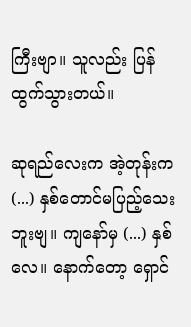ကြီးဗျာ။ သူလည်း ပြန်ထွက်သွားတယ်။

ဆုရည်လေးက အဲ့တုန်းက (...) နှစ်တောင်မပြည့်သေးဘူးဗျ။ ကျနော်မှ (...) နှစ်လေ။ နောက်တော့ ရှောင်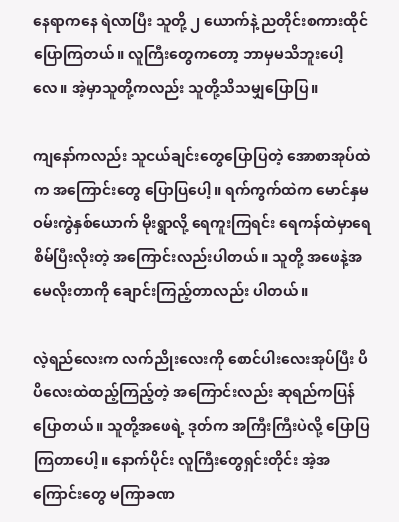နေရာကနေ ရဲလာပြီး သူတို့ ၂ ယောက်နဲ့ ညတိုင်းစကားထိုင်ပြောကြတယ်။ လူကြီးတွေကတော့ ဘာမှမသိဘူးပေါ့လေ။ အဲ့မှာသူတို့ကလည်း သူတို့သိသမျှပြောပြ။

ကျနော်ကလည်း သူငယ်ချင်းတွေပြောပြတဲ့ အောစာအုပ်ထဲက အကြောင်းတွေ ပြောပြပေါ့။ ရက်ကွက်ထဲက မောင်နှမဝမ်းကွဲနှစ်ယောက် မိုးရွာလို့ ရေကူးကြရင်း ရေကန်ထဲမှာရေစိမ်ပြီးလိုးတဲ့ အကြောင်းလည်းပါတယ်။ သူတို့ အဖေနဲ့အမေလိုးတာကို ချောင်းကြည့်တာလည်း ပါတယ်။

လဲ့ရည်လေးက လက်ညိုးလေးကို စောင်ပါးလေးအုပ်ပြီး ပိပိလေးထဲထည့်ကြည့်တဲ့ အကြောင်းလည်း ဆုရည်ကပြန်ပြောတယ်။ သူတို့အဖေရဲ့ ဒုတ်က အကြီးကြီးပဲလို့ ပြောပြကြတာပေါ့။ နောက်ပိုင်း လူကြီးတွေရှင်းတိုင်း အဲ့အကြောင်းတွေ မကြာခဏ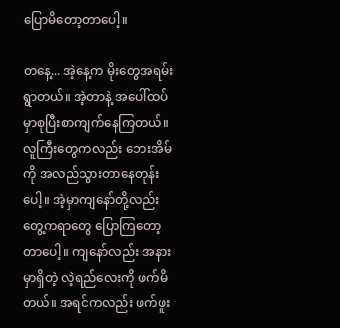ပြောမိတော့တာပေါ့။

တနေ့... အဲ့နေ့က မိုးတွေအရမ်းရွာတယ်။ အဲ့တာနဲ့ အပေါ်ထပ်မှာစုပြီးစာကျက်နေကြတယ်။ လူကြီးတွေကလည်း ဘေးအိမ်ကို အလည်သွားတာနေတုန်းပေါ့။ အဲ့မှာကျနော်တို့လည်း တွေ့ကရာတွေ ပြောကြတော့တာပေါ့။ ကျနော်လည်း အနားမှာရှိတဲ့ လဲ့ရည်လေးကို ဖက်မိတယ်။ အရင်ကလည်း ဖက်ဖူး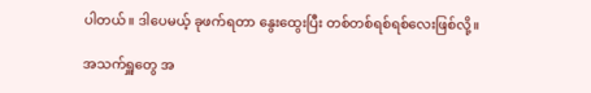ပါတယ်။ ဒါပေမယ့် ခုဖက်ရတာ နွေးထွေးပြီး တစ်တစ်ရစ်ရစ်လေးဖြစ်လို့။

အသက်ရှူတွေ အ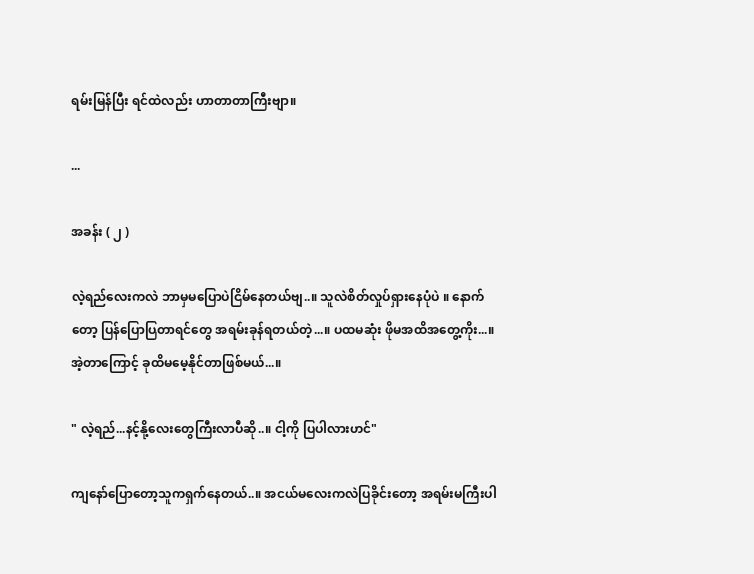ရမ်းမြန်ပြီး ရင်ထဲလည်း ဟာတာတာကြီးဗျာ။

...

အခန်း ( ၂ )

လဲ့ရည်လေးကလဲ ဘာမှမပြောပဲငြိမ်နေတယ်ဗျ..။ သူလဲစိတ်လှုပ်ရှားနေပုံပဲ ။ နောက်တော့ ပြန်ပြောပြတာရင်တွေ အရမ်းခုန်ရတယ်တဲ့...။ ပထမဆုံး ဖိုမအထိအတွေ့ကိုး...။ အဲ့တာကြောင့် ခုထိမမေ့နိုင်တာဖြစ်မယ်...။

" လဲ့ရည်...နင့်နို့လေးတွေကြီးလာပီဆို..။ ငါ့ကို ပြပါလားဟင်"

ကျနော်ပြောတော့သူကရှက်နေတယ်..။ အငယ်မလေးကလဲပြခိုင်းတော့ အရမ်းမကြီးပါ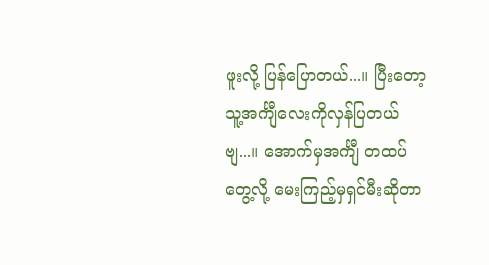ဖူးလို့ ပြန်ပြောတယ်...။ ပြီးတော့ သူ့အင်္ကျီလေးကိုလှန်ပြတယ်ဗျ...။ အောက်မှအင်္ကျီ တထပ်တွေ့လို့ မေးကြည့်မှရှင်မီးဆိုတာ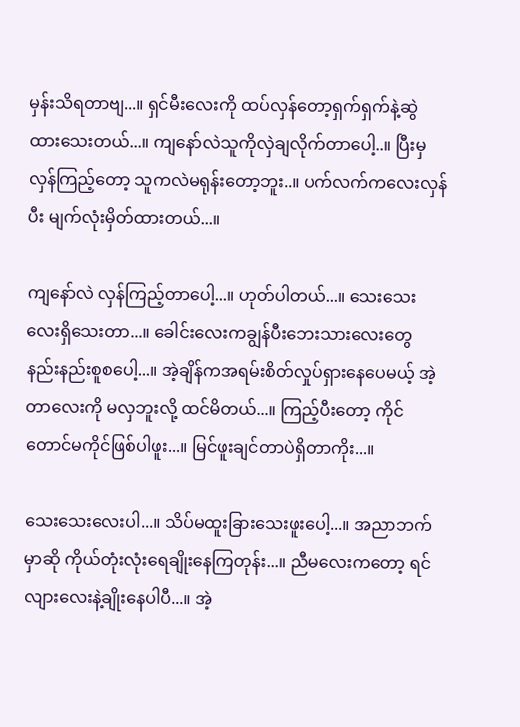မှန်းသိရတာဗျ...။ ရှင်မီးလေးကို ထပ်လှန်တော့ရှက်ရှက်နဲ့ဆွဲထားသေးတယ်...။ ကျနော်လဲသူကိုလှဲချလိုက်တာပေါ့..။ ပြီးမှလှန်ကြည့်တော့ သူကလဲမရုန်းတော့ဘူး..။ ပက်လက်ကလေးလှန်ပီး မျက်လုံးမှိတ်ထားတယ်...။

ကျနော်လဲ လှန်ကြည့်တာပေါ့...။ ဟုတ်ပါတယ်...။ သေးသေးလေးရှိသေးတာ...။ ခေါင်းလေးကချွန်ပီးဘေးသားလေးတွေ နည်းနည်းစူစပေါ့...။ အဲ့ချိန်ကအရမ်းစိတ်လှုပ်ရှားနေပေမယ့် အဲ့တာလေးကို မလှဘူးလို့ ထင်မိတယ်...။ ကြည့်ပီးတော့ ကိုင်တောင်မကိုင်ဖြစ်ပါဖူး...။ မြင်ဖူးချင်တာပဲရှိတာကိုး...။

သေးသေးလေးပါ...။ သိပ်မထူးခြားသေးဖူးပေါ့...။ အညာဘက်မှာဆို ကိုယ်တုံးလုံးရေချိုးနေကြတုန်း...။ ညီမလေးကတော့ ရင်လျားလေးနဲ့ချိုးနေပါပီ...။ အဲ့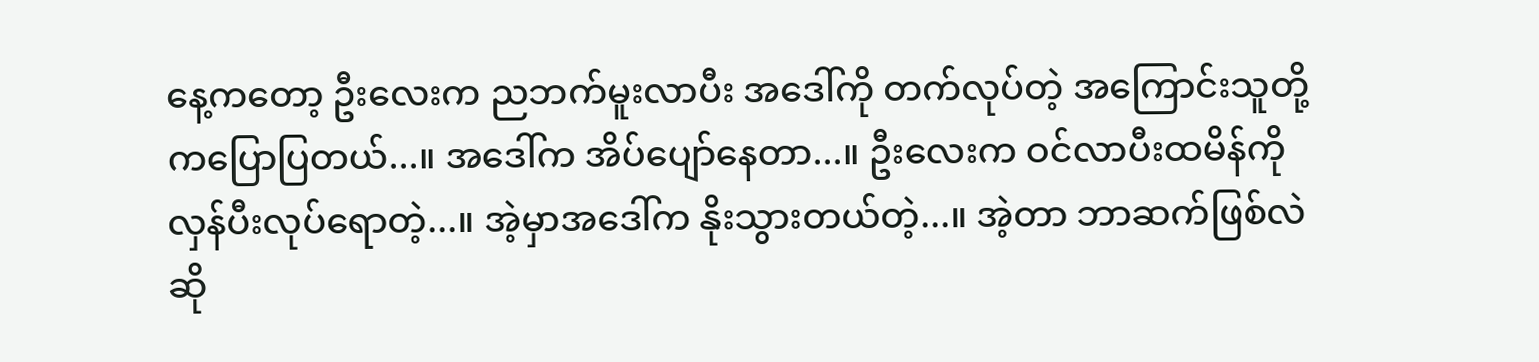နေ့ကတော့ ဦးလေးက ညဘက်မူးလာပီး အဒေါ်ကို တက်လုပ်တဲ့ အကြောင်းသူတို့ကပြောပြတယ်...။ အဒေါ်က အိပ်ပျော်နေတာ...။ ဦးလေးက ဝင်လာပီးထမိန်ကို လှန်ပီးလုပ်ရောတဲ့...။ အဲ့မှာအဒေါ်က နိုးသွားတယ်တဲ့...။ အဲ့တာ ဘာဆက်ဖြစ်လဲဆို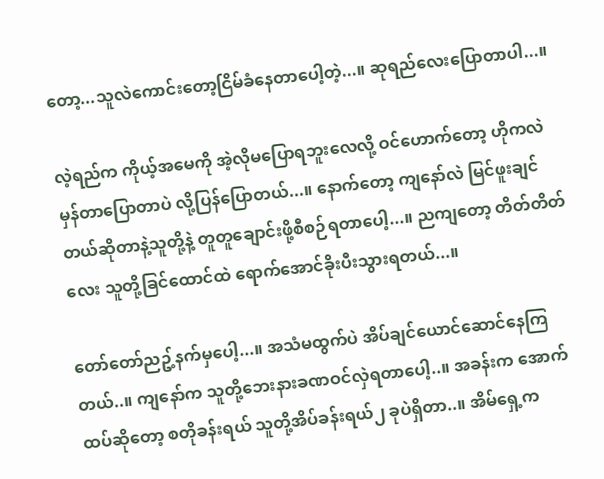တော့...သူလဲကောင်းတော့ငြိမ်ခံနေတာပေါ့တဲ့...။ ဆုရည်လေးပြောတာပါ...။

လဲ့ရည်က ကိုယ့်အမေကို အဲ့လိုမပြောရဘူးလေလို့ ဝင်ဟောက်တော့ ဟိုကလဲ မှန်တာပြောတာပဲ လို့ပြန်ပြောတယ်...။ နောက်တော့ ကျနော်လဲ မြင်ဖူးချင်တယ်ဆိုတာနဲ့သူတို့နဲ့ တူတူချောင်းဖို့စီစဉ်ရတာပေါ့...။ ညကျတော့ တိတ်တိတ်လေး သူတို့ခြင်ထောင်ထဲ ရောက်အောင်ခိုးပီးသွားရတယ်...။

တော်တော်ညဥ့်နက်မှပေါ့...။ အသံမထွက်ပဲ အိပ်ချင်ယောင်ဆောင်နေကြတယ်..။ ကျနော်က သူတို့ဘေးနားခဏဝင်လှဲရတာပေါ့..။ အခန်းက အောက်ထပ်ဆိုတော့ စတိုခန်းရယ် သူတို့အိပ်ခန်းရယ်၂ ခုပဲရှိတာ..။ အိမ်ရှေ့က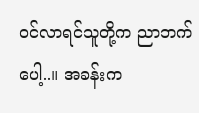ဝင်လာရင်သူတို့က ညာဘက်ပေါ့..။ အခန်းက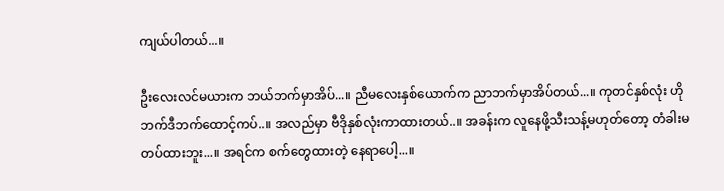ကျယ်ပါတယ်...။

ဦးလေးလင်မယားက ဘယ်ဘက်မှာအိပ်...။ ညီမလေးနှစ်ယောက်က ညာဘက်မှာအိပ်တယ်...။ ကုတင်နှစ်လုံး ဟိုဘက်ဒီဘက်ထောင့်ကပ်..။ အလည်မှာ ဗီဒိုနှစ်လုံးကာထားတယ်..။ အခန်းက လူနေဖို့သီးသန့်မဟုတ်တော့ တံခါးမတပ်ထားဘူး...။ အရင်က စက်တွေထားတဲ့ နေရာပေါ့...။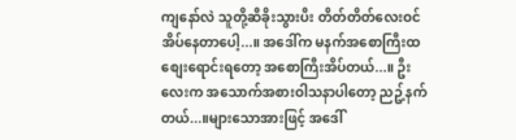ကျနော်လဲ သူတို့ဆီခိုးသွားပီး တိတ်တိတ်လေးဝင်အိပ်နေတာပေါ့...။ အဒေါ်က မနက်အစောကြီးထစျေးရောင်းရတော့ အစောကြီးအိပ်တယ်...။ ဦးလေးက အသောက်အစားဝါသနာပါတော့ ညဥ့်နက်တယ်...။များသောအားဖြင့် အဒေါ်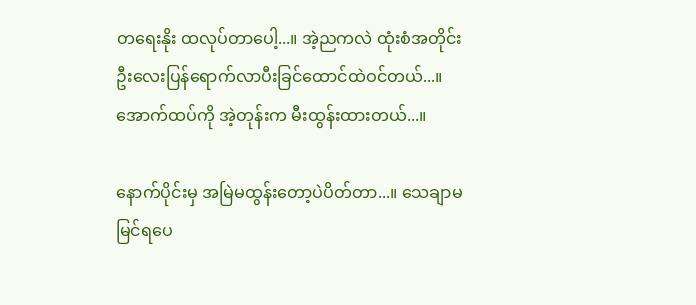တရေးနိုး ထလုပ်တာပေါ့...။ အဲ့ညကလဲ ထုံးစံအတိုင်းဦးလေးပြန်ရောက်လာပီးခြင်ထောင်ထဲဝင်တယ်...။ အောက်ထပ်ကို အဲ့တုန်းက မီးထွန်းထားတယ်...။

နောက်ပိုင်းမှ အမြဲမထွန်းတော့ပဲပိတ်တာ...။ သေချာမမြင်ရပေ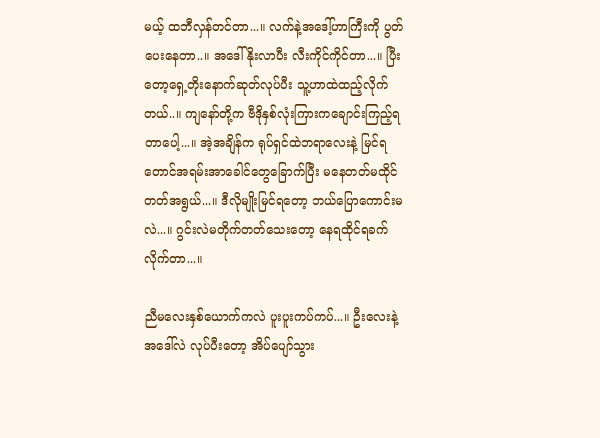မယ့် ထဘီလှန်တင်တာ...။ လက်နဲ့အဒေါ့်ဟာကြီးကို ပွတ်ပေးနေတာ..။ အဒေါ်နိုးလာပီး လီးကိုင်ကိုင်တာ...။ ပြီးတော့ရှေ့တိုးနောက်ဆုတ်လုပ်ပီး သူ့ဟာထဲထည့်လိုက်တယ်..။ ကျနော်တို့က ဗီဒိုနှစ်လုံးကြားကချောင်းကြည့်ရတာပေါ့...။ အဲ့အချိန်က ရုပ်ရှင်ထဲဘရာလေးနဲ့ မြင်ရတောင်အရမ်းအာခေါင်တွေခြောက်ပြီး မနေတတ်မထိုင်တတ်အရွယ်...။ ဒီလိုမျိုးမြင်ရတော့ ဘယ်ပြောကောင်းမလဲ...။ ဂွင်းလဲမတိုက်တတ်သေးတော့ နေရထိုင်ရခက်လိုက်တာ...။

ညီမလေးနှစ်ယောက်ကလဲ ပူးပူးကပ်ကပ်...။ ဦးလေးနဲ့အဒေါ်လဲ လုပ်ပီးတော့ အိပ်ပျော်သွား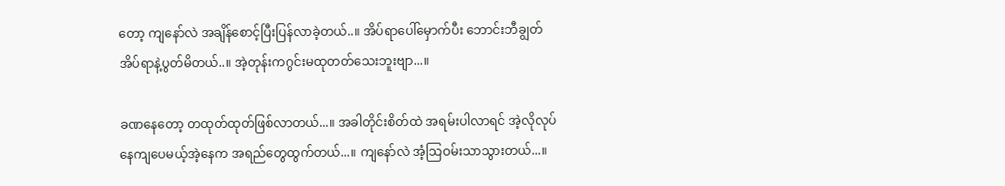တော့ ကျနော်လဲ အချိန်စောင့်ပြီးပြန်လာခဲ့တယ်..။ အိပ်ရာပေါ်မှောက်ပီး ဘောင်းဘီချွတ်အိပ်ရာနဲ့ပွတ်မိတယ်..။ အဲ့တုန်းကဂွင်းမထုတတ်သေးဘူးဗျာ...။

ခဏနေတော့ တထုတ်ထုတ်ဖြစ်လာတယ်...။ အခါတိုင်းစိတ်ထဲ အရမ်းပါလာရင် အဲ့လိုလုပ်နေကျပေမယ့်အဲ့နေက အရည်တွေထွက်တယ်...။ ကျနော်လဲ အံ့သြဝမ်းသာသွားတယ်...။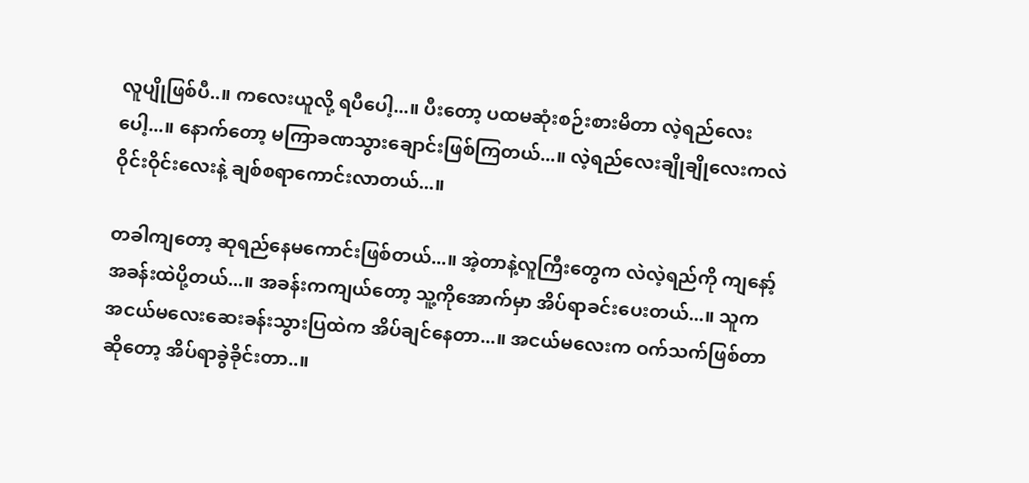လူပျိုဖြစ်ပီ..။ ကလေးယူလို့ ရပီပေါ့...။ ပီးတော့ ပထမဆုံးစဉ်းစားမိတာ လဲ့ရည်လေးပေါ့...။ နောက်တော့ မကြာခဏသွားချောင်းဖြစ်ကြတယ်...။ လဲ့ရည်လေးချိုချိုလေးကလဲ ဝိုင်းဝိုင်းလေးနဲ့ ချစ်စရာကောင်းလာတယ်...။

တခါကျတော့ ဆုရည်နေမကောင်းဖြစ်တယ်...။ အဲ့တာနဲ့လူကြီးတွေက လဲလဲ့ရည်ကို ကျနော့်အခန်းထဲပို့တယ်...။ အခန်းကကျယ်တော့ သူ့ကိုအောက်မှာ အိပ်ရာခင်းပေးတယ်...။ သူက အငယ်မလေးဆေးခန်းသွားပြထဲက အိပ်ချင်နေတာ...။ အငယ်မလေးက ဝက်သက်ဖြစ်တာဆိုတော့ အိပ်ရာခွဲခိုင်းတာ..။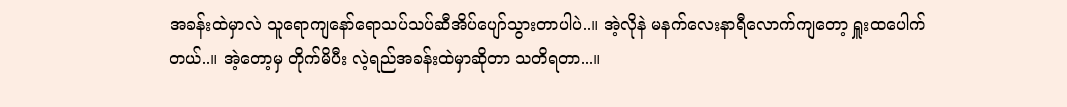အခန်းထဲမှာလဲ သူရောကျနော်ရောသပ်သပ်ဆီအိပ်ပျော်သွားတာပါပဲ..။ အဲ့လိုနဲ မနက်လေးနာရီလောက်ကျတော့ ရှူးထပေါက်တယ်..။ အဲ့တော့မှ တိုက်မိပီး လဲ့ရည်အခန်းထဲမှာဆိုတာ သတိရတာ...။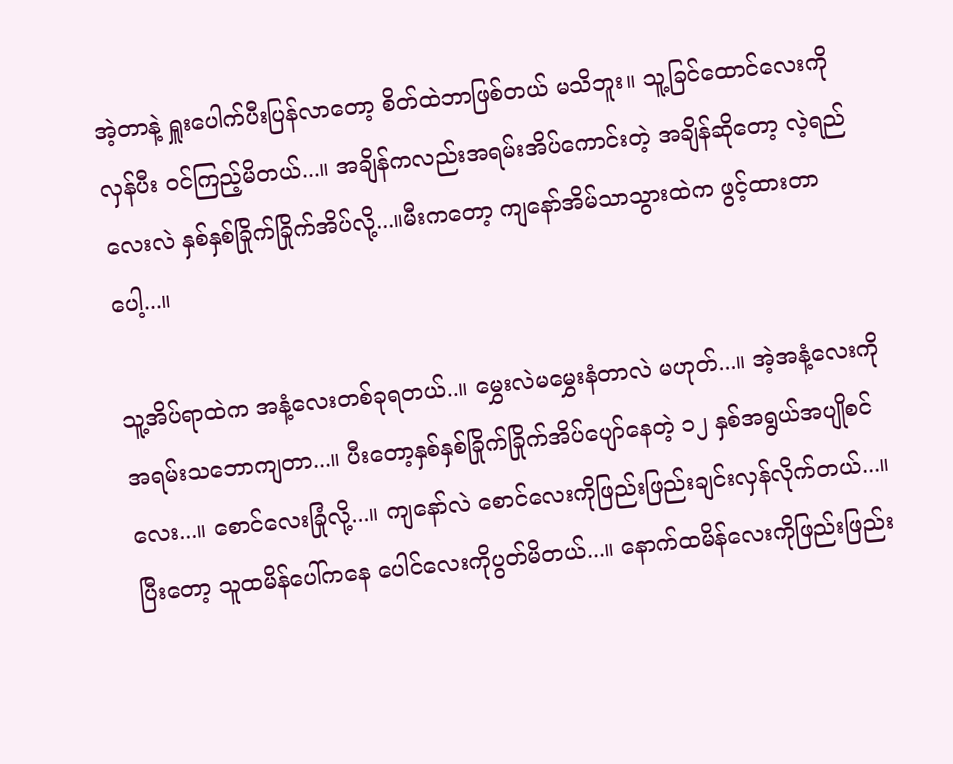အဲ့တာနဲ့ ရှူးပေါက်ပီးပြန်လာတော့ စိတ်ထဲဘာဖြစ်တယ် မသိဘူး။ သူ့ခြင်ထောင်လေးကို လှန်ပီး ဝင်ကြည့်မိတယ်...။ အချိန်ကလည်းအရမ်းအိပ်ကောင်းတဲ့ အချိန်ဆိုတော့ လဲ့ရည်လေးလဲ နှစ်နှစ်ခြိုက်ခြိုက်အိပ်လို့...။မီးကတော့ ကျနော်အိမ်သာသွားထဲက ဖွင့်ထားတာပေါ့...။

သူ့အိပ်ရာထဲက အနံ့လေးတစ်ခုရတယ်..။ မွှေးလဲမမွှေးနံတာလဲ မဟုတ်...။ အဲ့အနံ့လေးကို အရမ်းသဘောကျတာ...။ ပီးတော့နှစ်နှစ်ခြိုက်ခြိုက်အိပ်ပျော်နေတဲ့ ၁၂ နှစ်အရွယ်အပျိုစင်လေး...။ စောင်လေးခြုံလို့...။ ကျနော်လဲ စောင်လေးကိုဖြည်းဖြည်းချင်းလှန်လိုက်တယ်...။ ပြီးတော့ သူထမိန်ပေါ်ကနေ ပေါင်လေးကိုပွတ်မိတယ်...။ နောက်ထမိန်လေးကိုဖြည်းဖြည်း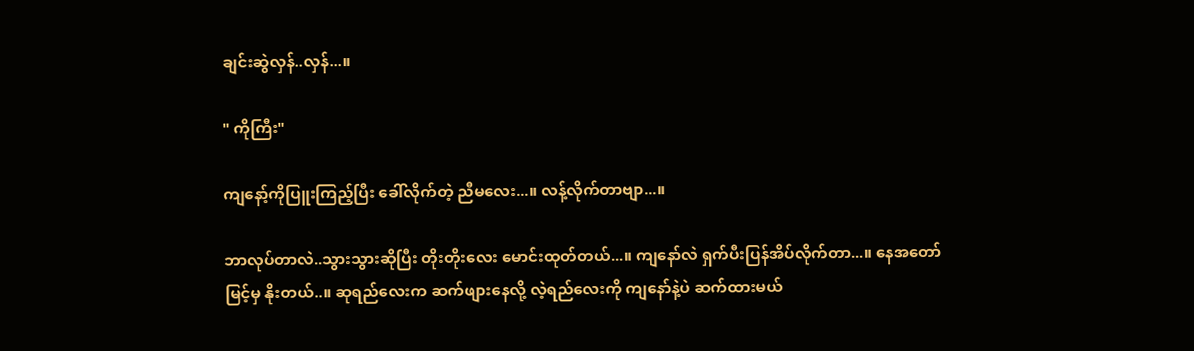ချင်းဆွဲလှန်..လှန်...။

" ကိုကြီး"

ကျနော့်ကိုပြူးကြည့်ပြီး ခေါ်လိုက်တဲ့ ညီမလေး...။ လန့်လိုက်တာဗျာ...။

ဘာလုပ်တာလဲ..သွားသွားဆိုပြီး တိုးတိုးလေး မောင်းထုတ်တယ်...။ ကျနော်လဲ ရှက်ပီးပြန်အိပ်လိုက်တာ...။ နေအတော်မြင့်မှ နိုးတယ်..။ ဆုရည်လေးက ဆက်ဖျားနေလို့ လဲ့ရည်လေးကို ကျနော်နဲ့ပဲ ဆက်ထားမယ်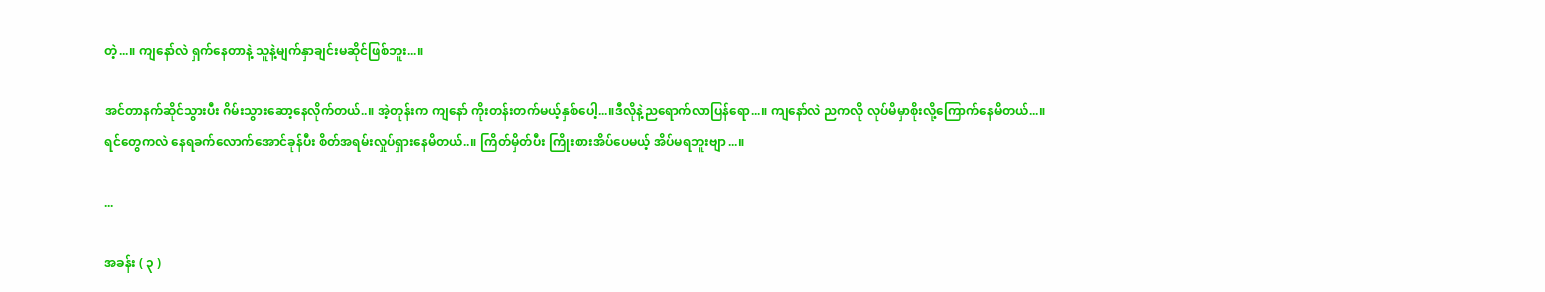တဲ့...။ ကျနော်လဲ ရှက်နေတာနဲ့ သူနဲ့မျက်နှာချင်းမဆိုင်ဖြစ်ဘူး...။

အင်တာနက်ဆိုင်သွားပီး ဂိမ်းသွားဆော့နေလိုက်တယ်..။ အဲ့တုန်းက ကျနော် ကိုးတန်းတက်မယ့်နှစ်ပေါ့...။ဒီလိုနဲ့ညရောက်လာပြန်ရော...။ ကျနော်လဲ ညကလို လုပ်မိမှာစိုးလို့ကြောက်နေမိတယ်...။ ရင်တွေကလဲ နေရခက်လောက်အောင်ခုန်ပီး စိတ်အရမ်းလှုပ်ရှားနေမိတယ်..။ ကြိတ်မှိတ်ပီး ကြိုးစားအိပ်ပေမယ့် အိပ်မရဘူးဗျာ...။

...

အခန်း ( ၃ )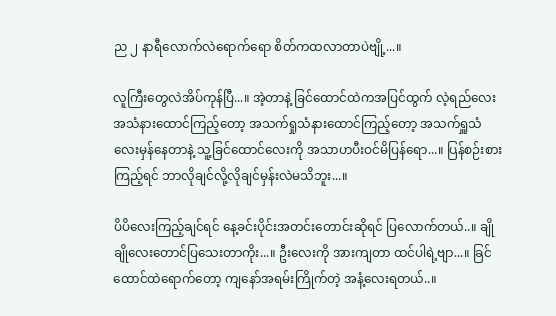ည ၂ နာရီလောက်လဲရောက်ရော စိတ်ကထလာတာပဲဗျို့...။

လူကြီးတွေလဲအိပ်ကုန်ပြီ...။ အဲ့တာနဲ့ ခြင်ထောင်ထဲကအပြင်ထွက် လဲ့ရည်လေး အသံနားထောင်ကြည့်တော့ အသက်ရှုသံနားထောင်ကြည့်တော့ အသက်ရှူသံလေးမှန်နေတာနဲ့ သူ့ခြင်ထောင်လေးကို အသာဟပီးဝင်မိပြန်ရော...။ ပြန်စဉ်းစားကြည့်ရင် ဘာလိုချင်လို့လိုချင်မှန်းလဲမသိဘူး...။

ပိပိလေးကြည့်ချင်ရင် နေ့ခင်းပိုင်းအတင်းတောင်းဆိုရင် ပြလောက်တယ်..။ ချိုချိုလေးတောင်ပြသေးတာကိုး...။ ဦးလေးကို အားကျတာ ထင်ပါရဲ့ဗျာ...။ ခြင်ထောင်ထဲရောက်တော့ ကျနော်အရမ်းကြိုက်တဲ့ အနံ့လေးရတယ်..။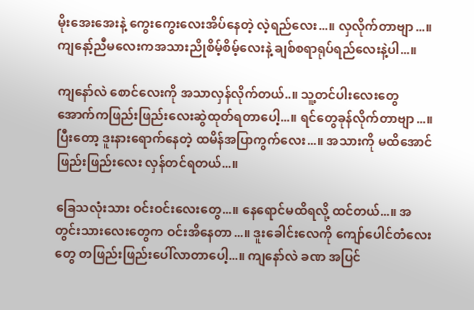မိုးအေးအေးနဲ့ ကွေးကွေးလေးအိပ်နေတဲ့ လဲ့ရည်လေး...။ လှလိုက်တာဗျာ...။ ကျနော့်ညီမလေးကအသားညိုစိမ့်စိမ့်လေးနဲ့ ချစ်စရာရုပ်ရည်လေးနဲ့ပါ...။

ကျနော်လဲ စောင်လေးကို အသာလှန်လိုက်တယ်..။ သူ့တင်ပါးလေးတွေ အောက်ကဖြည်းဖြည်းလေးဆွဲထုတ်ရတာပေါ့...။ ရင်တွေခုန်လိုက်တာဗျာ...။ ပြီးတော့ ဒူးနားရောက်နေတဲ့ ထမိန်အပြာကွက်လေး...။ အသားကို မထိအောင်ဖြည်းဖြည်းလေး လှန်တင်ရတယ်...။

ခြေသလုံးသား ဝင်းဝင်းလေးတွေ...။ နေရောင်မထိရလို့ ထင်တယ်...။ အတွင်းသားလေးတွေက ဝင်းအိနေတာ...။ ဒူးခေါင်းလေကို ကျော်ပေါင်တံလေးတွေ တဖြည်းဖြည်းပေါ်လာတာပေါ့...။ ကျနော်လဲ ခဏ အပြင်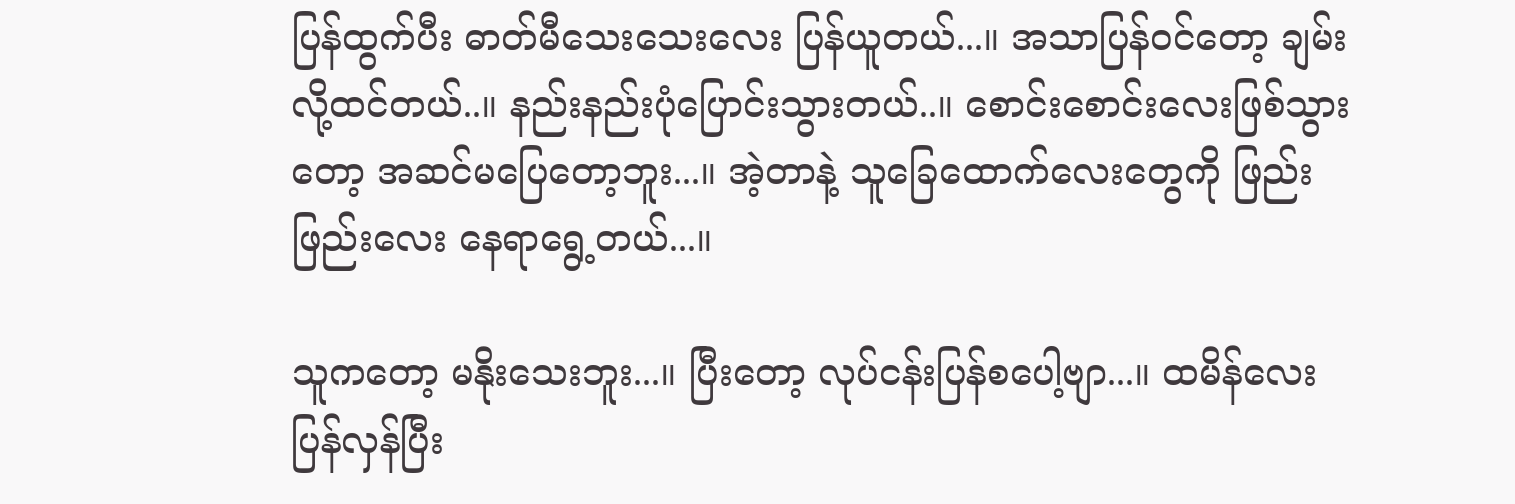ပြန်ထွက်ပီး ဓာတ်မီသေးသေးလေး ပြန်ယူတယ်...။ အသာပြန်ဝင်တော့ ချမ်းလို့ထင်တယ်..။ နည်းနည်းပုံပြောင်းသွားတယ်..။ စောင်းစောင်းလေးဖြစ်သွားတော့ အဆင်မပြေတော့ဘူး...။ အဲ့တာနဲ့ သူခြေထောက်လေးတွေကို ဖြည်းဖြည်းလေး နေရာရွေ့တယ်...။

သူကတော့ မနိုးသေးဘူး...။ ပြီးတော့ လုပ်ငန်းပြန်စပေါ့ဗျာ...။ ထမိန်လေးပြန်လှန်ပြီး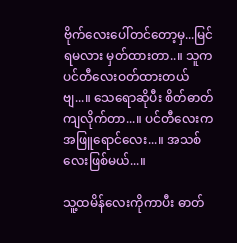ဗိုက်လေးပေါ်တင်တော့မှ...မြင်ရမလား မှတ်ထားတာ..။ သူက ပင်တီလေးဝတ်ထားတယ်ဗျ...။ သေရောဆိုပီး စိတ်ဓာတ်ကျလိုက်တာ...။ ပင်တီလေးက အဖြူရောင်လေး...။ အသစ်လေးဖြစ်မယ်...။

သူ့ထမိန်လေးကိုကာပီး ဓာတ်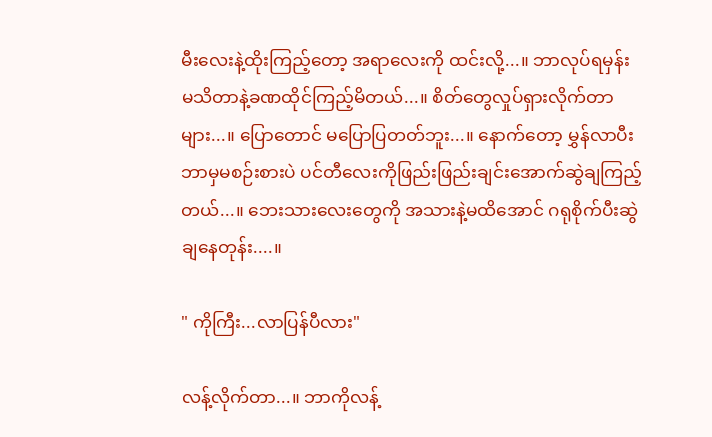မီးလေးနဲ့ထိုးကြည့်တော့ အရာလေးကို ထင်းလို့...။ ဘာလုပ်ရမှန်း မသိတာနဲ့ခဏထိုင်ကြည့်မိတယ်...။ စိတ်တွေလှုပ်ရှားလိုက်တာများ...။ ပြောတောင် မပြောပြတတ်ဘူး...။ နောက်တော့ မွှန်လာပီး ဘာမှမစဉ်းစားပဲ ပင်တီလေးကိုဖြည်းဖြည်းချင်းအောက်ဆွဲချကြည့်တယ်...။ ဘေးသားလေးတွေကို အသားနဲ့မထိအောင် ဂရုစိုက်ပီးဆွဲချနေတုန်း....။

" ကိုကြီး...လာပြန်ပီလား"

လန့်လိုက်တာ...။ ဘာကိုလန့်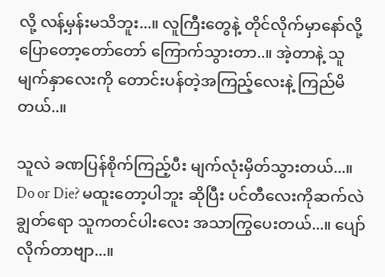လို့ လန့်မှန်းမသိဘူး...။ လူကြီးတွေနဲ့ တိုင်လိုက်မှာနော်လို့ ပြောတော့တော်တော် ကြောက်သွားတာ..။ အဲ့တာနဲ့ သူမျက်နှာလေးကို တောင်းပန်တဲ့အကြည့်လေးနဲ့ ကြည်မိတယ်..။

သူလဲ ခဏပြန်စိုက်ကြည့်ပီး မျက်လုံးမှိတ်သွားတယ်...။ Do or Die? မထူးတော့ပါဘူး ဆိုပြီး ပင်တီလေးကိုဆက်လဲချွတ်ရော သူကတင်ပါးလေး အသာကြွပေးတယ်...။ ပျော်လိုက်တာဗျာ...။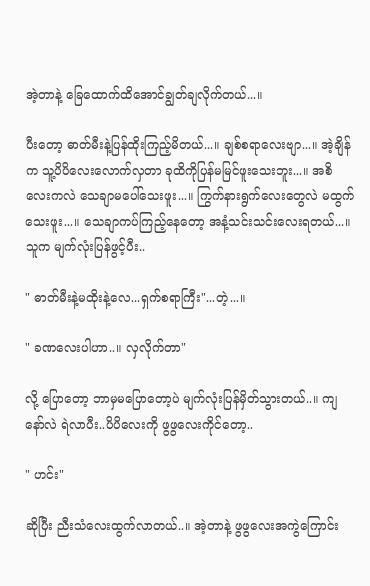အဲ့တာနဲ့ ခြေထောက်ထိအောင်ချွတ်ချလိုက်တယ်...။

ပီးတော့ ဓာတ်မီးနဲ့ပြန်ထိုးကြည့်မိတယ်...။ ချစ်စရာလေးဗျာ...။ အဲ့ချိန်က သူ့ပိပိလေးလောက်လှတာ ခုထိကိုပြန်မမြင်ဖူးသေးဘူး...။ အစိလေးကလဲ သေချာမပေါ်သေးဖူး...။ ကြွက်နားရွက်လေးတွေလဲ မထွက်သေးဖူး...။ သေချာကပ်ကြည့်နေတော့ အနံ့သင်းသင်းလေးရတယ်...။ သူက မျက်လုံးပြန်ဖွင့်ပီး..

" ဓာတ်မီးနဲ့မထိုးနဲ့လေ...ရှက်စရာကြီး"...တဲ့...။

" ခဏလေးပါဟာ..။ လှလိုက်တာ"

လို့ ပြောတော့ ဘာမှမပြောတော့ပဲ မျက်လုံးပြန်မှိတ်သွားတယ်..။ ကျနော်လဲ ရဲလာပီး..ပိပိလေးကို ဖွဖွလေးကိုင်တော့..

" ဟင်း"

ဆိုပြီး ညီးသံလေးထွက်လာတယ်..။ အဲ့တာနဲ့ ဖွဖွလေးအကွဲကြောင်း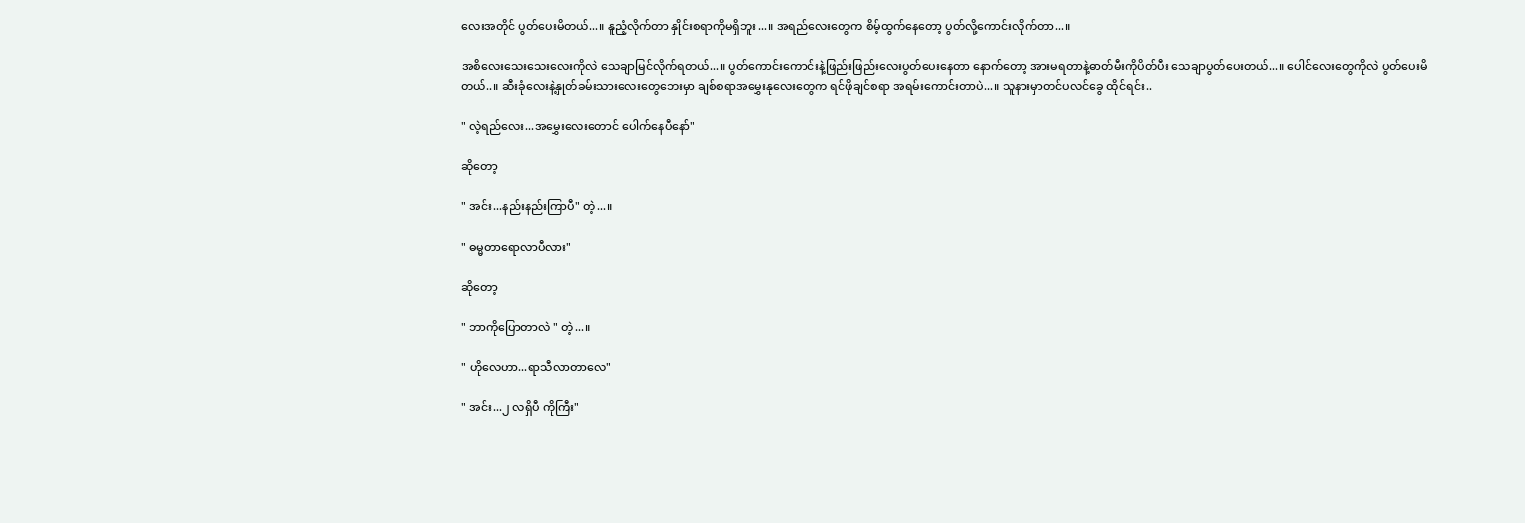လေးအတိုင် ပွတ်ပေးမိတယ်...။ နူညံ့လိုက်တာ နှိုင်းစရာကိုမရှိဘူး...။ အရည်လေးတွေက စိမ့်ထွက်နေတော့ ပွတ်လို့ကောင်းလိုက်တာ...။

အစိလေးသေးသေးလေးကိုလဲ သေချာမြင်လိုက်ရတယ်...။ ပွတ်ကောင်းကောင်းနဲ့ဖြည်းဖြည်းလေးပွတ်ပေးနေတာ နောက်တော့ အားမရတာနဲ့ဓာတ်မီးကိုပိတ်ပီး သေချာပွတ်ပေးတယ်...။ ပေါင်လေးတွေကိုလဲ ပွတ်ပေးမိတယ်..။ ဆီးခုံလေးနဲ့နှုတ်ခမ်းသားလေးတွေဘေးမှာ ချစ်စရာအမွှေးနုလေးတွေက ရင်ဖိုချင်စရာ အရမ်းကောင်းတာပဲ...။ သူနားမှာတင်ပလင်ခွေ ထိုင်ရင်း..

" လဲ့ရည်လေး...အမွှေးလေးတောင် ပေါက်နေပီနော်"

ဆိုတော့

" အင်း...နည်းနည်းကြာပီ" တဲ့...။

" ဓမ္မတာရောလာပီလား"

ဆိုတော့

" ဘာကိုပြောတာလဲ " တဲ့...။

" ဟိုလေဟာ...ရာသီလာတာလေ"

" အင်း...၂ လရှိပီ ကိုကြီး"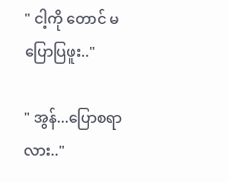" ငါ့ကို တောင် မပြောပြဖူး.."

" အွန်...ပြောစရာလား.."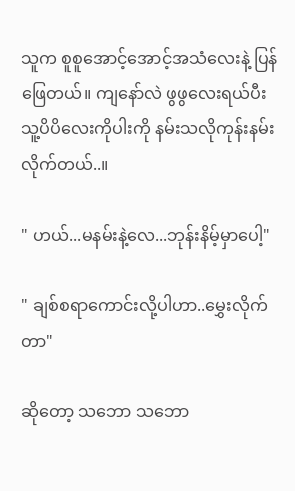သူက စူစူအောင့်အောင့်အသံလေးနဲ့ ပြန်ဖြေတယ်။ ကျနော်လဲ ဖွဖွလေးရယ်ပီး သူ့ပိပိလေးကိုပါးကို နမ်းသလိုကုန်းနမ်းလိုက်တယ်..။

" ဟယ်...မနမ်းနဲ့လေ...ဘုန်းနိမ့်မှာပေါ့"

" ချစ်စရာကောင်းလို့ပါဟာ..မွှေးလိုက်တာ"

ဆိုတော့ သဘော သဘော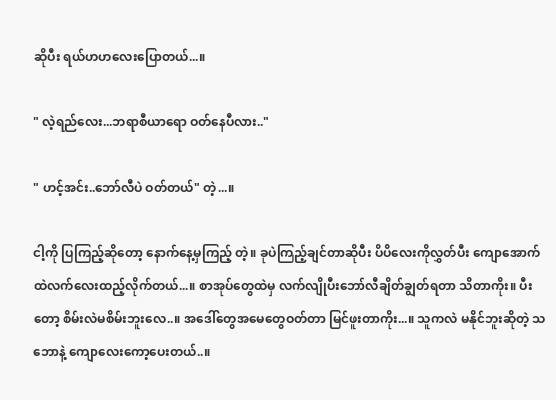ဆိုပီး ရယ်ဟဟလေးပြောတယ်...။

" လဲ့ရည်လေး...ဘရာစီယာရော ဝတ်နေပီလား.."

" ဟင့်အင်း..ဘော်လီပဲ ဝတ်တယ်" တဲ့...။

ငါ့ကို ပြကြည့်ဆိုတော့ နောက်နေ့မှကြည့် တဲ့။ ခုပဲကြည့်ချင်တာဆိုပီး ပိပိလေးကိုလွှတ်ပီး ကျောအောက်ထဲလက်လေးထည့်လိုက်တယ်...။ စာအုပ်တွေထဲမှ လက်လျိုပီးဘော်လီချိတ်ချွတ်ရတာ သိတာကိုး။ ပီးတော့ စိမ်းလဲမစိမ်းဘူးလေ..။ အဒေါ်တွေအမေတွေဝတ်တာ မြင်ဖူးတာကိုး...။ သူကလဲ မနိုင်ဘူးဆိုတဲ့ သဘောနဲ့ ကျောလေးကော့ပေးတယ်..။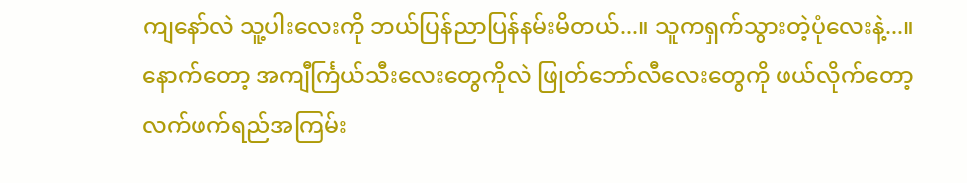ကျနော်လဲ သူ့ပါးလေးကို ဘယ်ပြန်ညာပြန်နမ်းမိတယ်...။ သူကရှက်သွားတဲ့ပုံလေးနဲ့...။ နောက်တော့ အကျီင်္ကြယ်သီးလေးတွေကိုလဲ ဖြုတ်ဘော်လီလေးတွေကို ဖယ်လိုက်တော့ လက်ဖက်ရည်အကြမ်း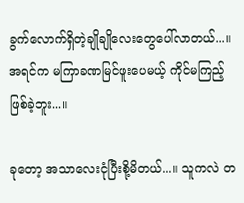ခွက်လောက်ရှိတဲ့ချိုချိုလေးတွေပေါ်လာတယ်...။ အရင်က မကြာခဏမြင်ဖူးပေမယ့် ကိုင်မကြည့်ဖြစ်ခဲ့ဘူး...။

ခုတော့ အသာလေးငုံပြီးစို့မိတယ်...။ သူကလဲ တ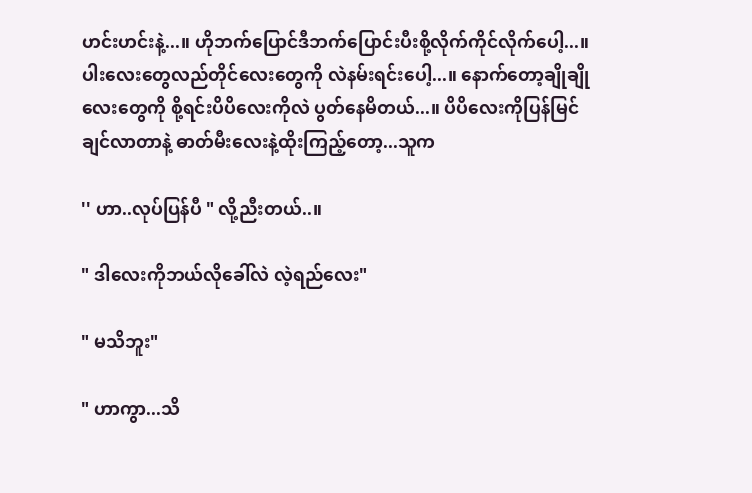ဟင်းဟင်းနဲ့...။ ဟိုဘက်ပြောင်ဒီဘက်ပြောင်းပီးစို့လိုက်ကိုင်လိုက်ပေါ့...။ ပါးလေးတွေလည်တိုင်လေးတွေကို လဲနမ်းရင်းပေါ့...။ နောက်တော့ချိုချိုလေးတွေကို စို့ရင်းပိပိလေးကိုလဲ ပွတ်နေမိတယ်...။ ပိပိလေးကိုပြန်မြင်ချင်လာတာနဲ့ ဓာတ်မီးလေးနဲ့ထိုးကြည့်တော့...သူက

'' ဟာ..လုပ်ပြန်ပီ " လို့ညီးတယ်..။

" ဒါလေးကိုဘယ်လိုခေါ်လဲ လဲ့ရည်လေး"

" မသိဘူး"

" ဟာကွာ...သိ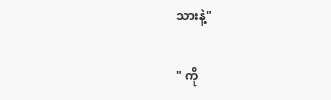သားနဲ့"

" ကို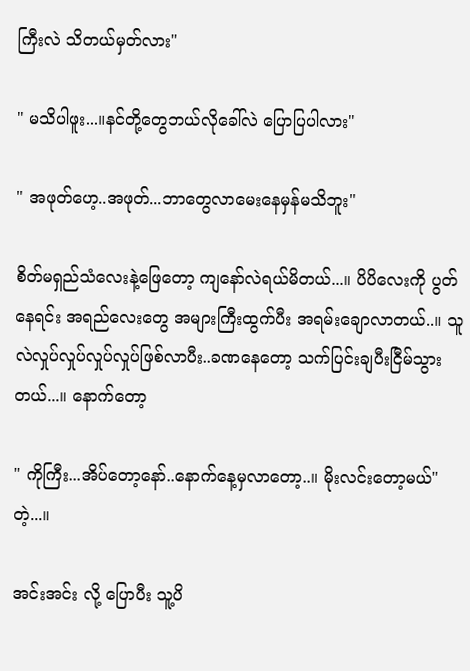ကြီးလဲ သိတယ်မှတ်လား"

" မသိပါဖူး...။နင်တို့တွေဘယ်လိုခေါ်လဲ ပြောပြပါလား"

" အဖုတ်ဟေ့..အဖုတ်...ဘာတွေလာမေးနေမှန်မသိဘူး"

စိတ်မရှည်သံလေးနဲ့ဖြေတော့ ကျနော်လဲရယ်မိတယ်...။ ပိပိလေးကို ပွတ်နေရင်း အရည်လေးတွေ အများကြီးထွက်ပီး အရမ်းချောလာတယ်..။ သူလဲလှုပ်လှုပ်လှုပ်လှုပ်ဖြစ်လာပီး..ခဏနေတော့ သက်ပြင်းချပီးငြီမ်သွားတယ်...။ နောက်တော့

" ကိုကြီး...အိပ်တော့နော်..နောက်နေ့မှလာတော့..။ မိုးလင်းတော့မယ်" တဲ့...။

အင်းအင်း လို့ ပြောပီး သူ့ပိ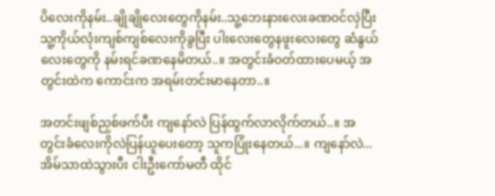ပိလေးကိုနမ်း..ချိုချိုလေးတွေကိုနမ်း..သူ့ဘေးနားလေးခဏဝင်လှဲပြီး သူ့ကိုယ်လုံးကျစ်ကျစ်လေးကိုခွပြီး ပါးလေးတွေနဖူးလေးတွေ ဆံနွယ်လေးတွေကို နမ်းရင်ခဏနေမိတယ်..။ အတွင်းခံဝတ်ထားပေမယ့် အတွင်းထဲက ကောင်းက အရမ်းတင်းမာနေတာ..။

အတင်းဖျစ်ညှစ်ဖက်ပီး ကျနော်လဲ ပြန်ထွက်လာလိုက်တယ်..။ အတွင်းခံလေးကိုလဲပြန်ယူပေးတော့ သူကပြုံးနေတယ်...။ ကျနော်လဲ...အိမ်သာထဲသွားပီး ငါးဦးကော်မတီ ထိုင်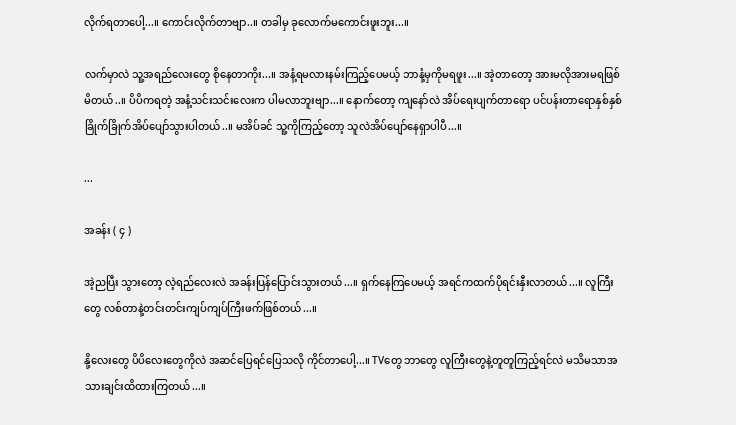လိုက်ရတာပေါ့...။ ကောင်းလိုက်တာဗျာ..။ တခါမှ ခုလောက်မကောင်းဖူးဘူး...။

လက်မှာလဲ သူ့အရည်လေးတွေ စိုနေတာကိုး...။ အနံ့ရမလားနမ်းကြည့်ပေမယ့် ဘာနံ့မှကိုမရဖူး...။ အဲ့တာတော့ အားမလိုအားမရဖြစ်မိတယ်..။ ပိပိကရတဲ့ အနံ့သင်းသင်းလေးက ပါမလာဘူးဗျာ...။ နောက်တော့ ကျနော်လဲ အိပ်ရေးပျက်တာရော ပင်ပန်းတာရောနှစ်နှစ်ခြိုက်ခြိုက်အိပ်ပျော်သွားပါတယ်..။ မအိပ်ခင် သူ့ကိုကြည့်တော့ သူလဲအိပ်ပျော်နေရှာပါပီ...။

...

အခန်း ( ၄ )

အဲ့ညပြီး သွားတော့ လဲ့ရည်လေးလဲ အခန်းပြန်ပြောင်းသွားတယ်...။ ရှက်နေကြပေမယ့် အရင်ကထက်ပိုရင်းနှီးလာတယ်...။ လူကြီးတွေ လစ်တာနဲ့တင်းတင်းကျပ်ကျပ်ကြီးဖက်ဖြစ်တယ်...။

နို့လေးတွေ ပိပိလေးတွေကိုလဲ အဆင်ပြေရင်ပြေသလို ကိုင်တာပေါ့...။ TVတွေ ဘာတွေ လူကြီးတွေနဲ့တူတူကြည့်ရင်လဲ မသိမသာအသားချင်းထိထားကြတယ်...။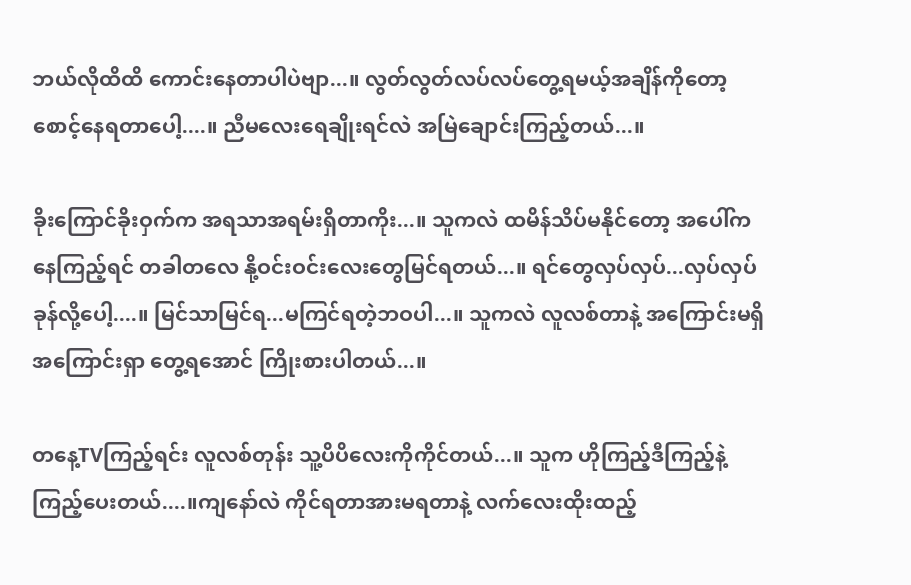ဘယ်လိုထိထိ ကောင်းနေတာပါပဲဗျာ...။ လွတ်လွတ်လပ်လပ်တွေ့ရမယ့်အချိန်ကိုတော့ စောင့်နေရတာပေါ့....။ ညီမလေးရေချိုးရင်လဲ အမြဲချောင်းကြည့်တယ်...။

ခိုးကြောင်ခိုးဝှက်က အရသာအရမ်းရှိတာကိုး...။ သူကလဲ ထမိန်သိပ်မနိုင်တော့ အပေါ်ကနေကြည့်ရင် တခါတလေ နို့ဝင်းဝင်းလေးတွေမြင်ရတယ်...။ ရင်တွေလှပ်လှပ်...လှပ်လှပ်ခုန်လို့ပေါ့....။ မြင်သာမြင်ရ...မကြင်ရတဲ့ဘဝပါ...။ သူကလဲ လူလစ်တာနဲ့ အကြောင်းမရှိအကြောင်းရှာ တွေ့ရအောင် ကြိုးစားပါတယ်...။

တနေ့TVကြည့်ရင်း လူလစ်တုန်း သူ့ပိပိလေးကိုကိုင်တယ်...။ သူက ဟိုကြည့်ဒီကြည့်နဲ့ ကြည့်ပေးတယ်....။ကျနော်လဲ ကိုင်ရတာအားမရတာနဲ့ လက်လေးထိုးထည့်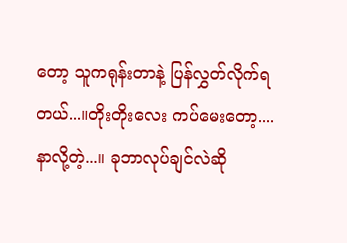တော့ သူကရုန်းတာနဲ့ ပြန်လွှတ်လိုက်ရတယ်...။တိုးတိုးလေး ကပ်မေးတော့....နာလို့တဲ့...။ ခုဘာလုပ်ချင်လဲဆို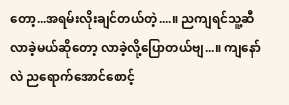တော့...အရမ်းလိုးချင်တယ်တဲ့....။ ညကျရင်သူ့ဆီလာခဲ့မယ်ဆိုတော့ လာခဲ့လို့ပြောတယ်ဗျ...။ ကျနော်လဲ ညရောက်အောင်စောင့်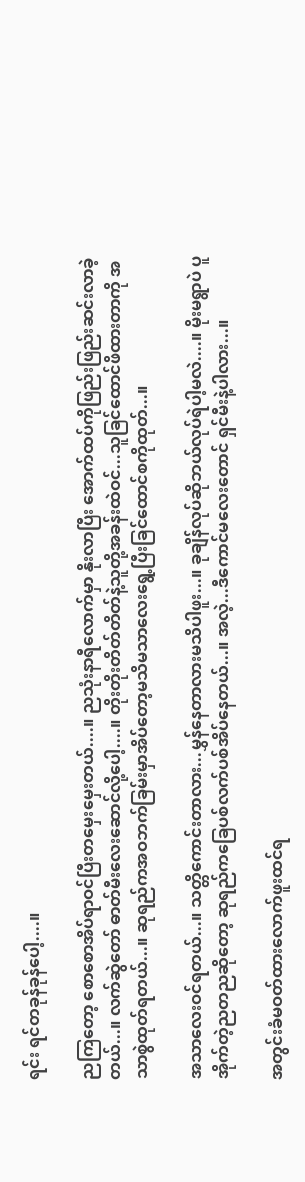ရင်း ရင်တခုန်ခုန်ပေါ့....။

ညကြတော့ စောစောအိပ်ရာဝင်ပြီးတမှေးမှေးတယ်....။ ညသုံးနာရီလောက်မှာ နိုးလာပြီး အောက်ထပ်ကိုဖြည်းဖြည်းဆင်းလာခဲ့တယ်...။ လက်ဆွဲတော် ဓာတ်မီးလေးဆောင်လို့ပေါ့....။ တိုးတိုးတိတ်တိတ်နဲ့သူတို့အခန်းထဲဝင်...သူခြင်ထောင်ဖိထားတာကို အသာစွဲထုတ်ရတယ်...။ ဆုရည်ကအဝဘက်ခြမ်းမှာအိပ်တော့မသိမသာလေးရွေ့ပြီးခြင်ထောင်စကိုထုတ်...။

အသာလေးဝင်ရတယ်...။ သတ္တိကောင်းတာလား...မွှန်နေတာလားမသိပါဖူး...။ ခုချိန်လုပ်ဆိုဘယ်လုပ်ရဲပါ့မလဲ....။ မိုးမရွာပဲ ပူအိုက်တဲ့ညတညဆိုတော့ ဆုရည်ကခြေပစ်လက်ပစ်အိပ်နေတယ်...။ အလဲ့...ဒီကောင်မလေးတောင် ရှင်မီးနဲ့ပါလား...။

အတွင်းခံမဝတ်ထားလောက်ဖူးထင်ရ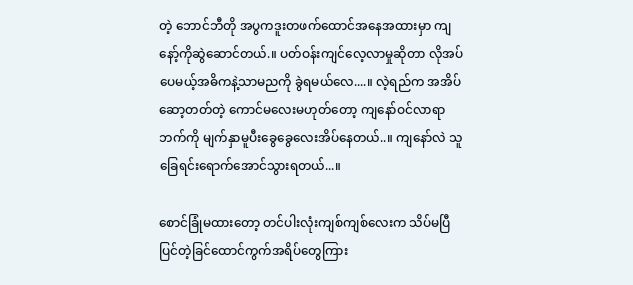တဲ့ ဘောင်ဘီတို အပွကဒူးတဖက်ထောင်အနေအထားမှာ ကျနော့်ကိုဆွဲဆောင်တယ်.။ ပတ်ဝန်းကျင်လေ့လာမှုဆိုတာ လိုအပ်ပေမယ့်အဓိကနဲ့သာမညကို ခွဲရမယ်လေ....။ လဲ့ရည်က အအိပ်ဆော့တတ်တဲ့ ကောင်မလေးမဟုတ်တော့ ကျနော်ဝင်လာရာဘက်ကို မျက်နှာမူပီးခွေခွေလေးအိပ်နေတယ်..။ ကျနော်လဲ သူခြေရင်းရောက်အောင်သွားရတယ်...။

စောင်ခြုံမထားတော့ တင်ပါးလုံးကျစ်ကျစ်လေးက သိပ်မပြီပြင်တဲ့ခြင်ထောင်ကွက်အရိပ်တွေကြား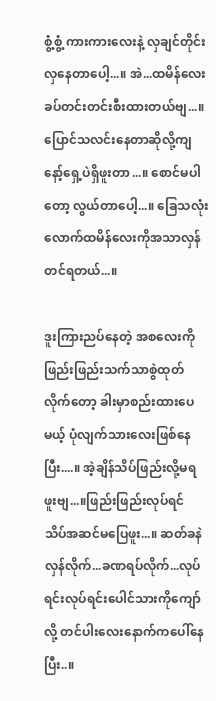စွံ့စွံ့ ကားကားလေးနဲ့ လှချင်တိုင်းလှနေတာပေါ့...။ အဲ...ထမိန်လေးခပ်တင်းတင်းစီးထားတယ်ဗျ...။ ပြောင်သလင်းနေတာဆိုလို့ကျနော့်ရှေ့ပဲရှိဖူးတာ...။ စောင်မပါတော့ လွယ်တာပေါ့...။ ခြေသလုံးလောက်ထမိန်လေးကိုအသာလှန်တင်ရတယ်...။

ဒူးကြားညပ်နေတဲ့ အစလေးကိုဖြည်းဖြည်းသက်သာစွဲထုတ်လိုက်တော့ ခါးမှာစည်းထားပေမယ့် ပုံလျက်သားလေးဖြစ်နေပြီး....။ အဲ့ချိန်သိပ်ဖြည်းလို့မရဖူးဗျ...။ဖြည်းဖြည်းလုပ်ရင် သိပ်အဆင်မပြေဖူး...။ ဆတ်ခနဲလှန်လိုက်...ခဏရပ်လိုက်...လုပ်ရင်းလုပ်ရင်းပေါင်သားကိုကျော်လို့ တင်ပါးလေးနောက်ကပေါ်နေပြီး..။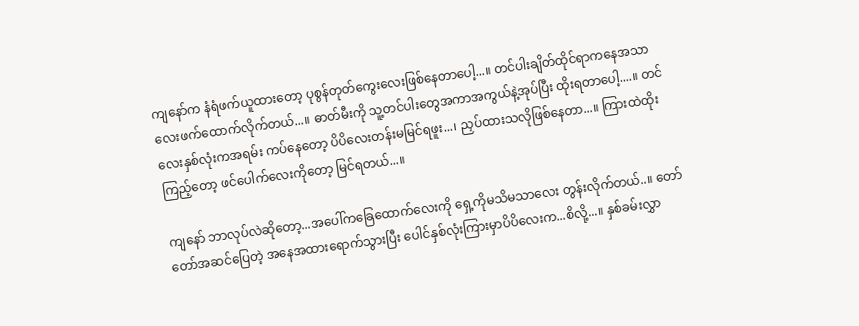ကျနော်က နံရံဖက်ယူထားတော့ ပုစွန်တုတ်ကွေးလေးဖြစ်နေတာပေါ့...။ တင်ပါးချိတ်ထိုင်ရာကနေအသာလေးဖက်ထောက်လိုက်တယ်...။ ဓာတ်မီးကို သူ့တင်ပါးတွေအကာအကွယ်နဲ့အုပ်ပြီး ထိုးရတာပေါ့....။ တင်လေးနှစ်လုံးကအရမ်း ကပ်နေတော့ ပိပိလေးတန်းမမြင်ရဖူး...၊ ညှပ်ထားသလိုဖြစ်နေတာ...။ ကြားထဲထိုးကြည့်တော့ ဖင်ပေါက်လေးကိုတော့ မြင်ရတယ်...။

ကျနော် ဘာလုပ်လဲဆိုတော့...အပေါ်ကခြေထောက်လေးကို ရှေ့ကိုမသိမသာလေး တွန်းလိုက်တယ်..။ တော်တော်အဆင်ပြေတဲ့ အနေအထားရောက်သွားပြီး ပေါင်နှစ်လုံးကြားမှာပိပိလေးက...စိလို့...။ နှစ်ခမ်းလွှာ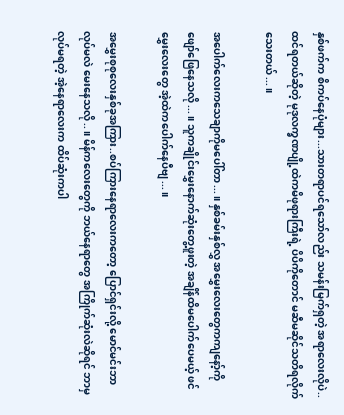နှစ်ဖက်က စိကပ်နေပုံများ...သားတရာပင်ရသော်လည်း သမန်းမြက်ရှတဲ့ အရာလေးလိုပဲ..ထင်ရတယ်ဆိုတဲ့ မုဒုလက္ခဏပျို့ထဲကမိဖုရားကြီးရဲ့ ပိပိကိုတောင် မဆီမဆိုင်သတိရလိုက်သေးတယ်...။

အပေါက်လေးကသေချာကိုမပေါ်တာ...။ နှစ်ခမ်းနှစ်လွှ အမွှေးလေးတွေကကျနော့်ကိုဖျော်ဖြေနေသလို...။ သူကချိုင်းမွှေးနောက်ဆုံးတွေ့ဖူးတဲ့ အချိန်ထိမပေါက်ပေမယ့် ဖင်မွှေးလေးတွေ အဲ့ထဲကပေါက်နေပီဗျ...။

အမွှေးစုစုလေးနှစ်ခုအကြား..စပ်ကြားနေရာလေးကတော့ ပြောင်ရှင်းလို့ မောင်မင်းဘာလုပ်မလဲ မေးနေသလို..။ မိန်ကလေးတွေကို ဘယ်နေရာတွေ အကြိုက်ဆုံးလဲဆိုရင် ဘာမှလုပ်မရတဲ့ အဲ့နေရာလေးက ထိပ်ဆုံးကပါ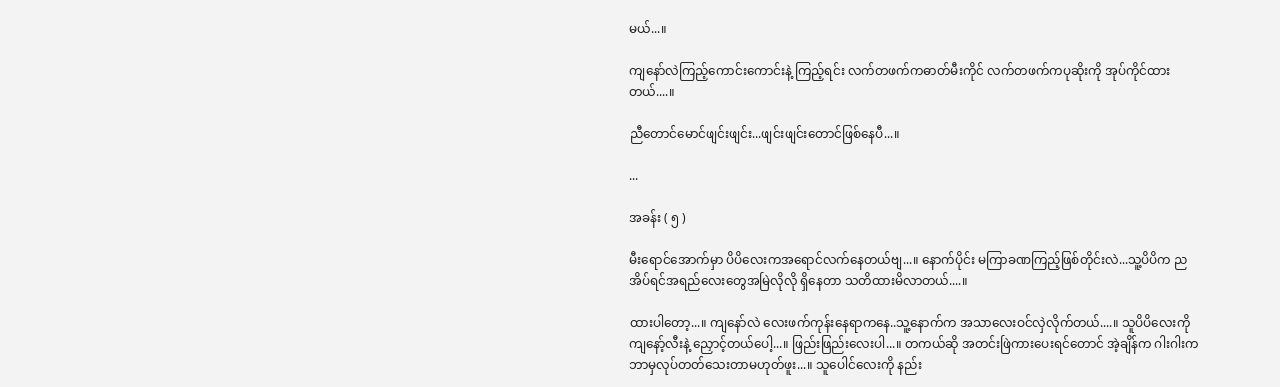မယ်...။

ကျနော်လဲကြည့်ကောင်းကောင်းနဲ့ ကြည့်ရင်း လက်တဖက်ကဓာတ်မီးကိုင် လက်တဖက်ကပုဆိုးကို အုပ်ကိုင်ထားတယ်....။

ညီတောင်မောင်ဖျင်းဖျင်း...ဖျင်းဖျင်းတောင်ဖြစ်နေပီ...။

...

အခန်း ( ၅ )

မီးရောင်အောက်မှာ ပိပိလေးကအရောင်လက်နေတယ်ဗျ...။ နောက်ပိုင်း မကြာခဏကြည့်ဖြစ်တိုင်းလဲ...သူ့ပိပိက ညအိပ်ရင်အရည်လေးတွေအမြဲလိုလို ရှိနေတာ သတိထားမိလာတယ်....။

ထားပါတော့...။ ကျနော်လဲ လေးဖက်ကုန်းနေရာကနေ..သူ့နောက်က အသာလေးဝင်လှဲလိုက်တယ်....။ သူပိပိလေးကို ကျနော့်လီးနဲ့ ညှောင့်တယ်ပေါ့...။ ဖြည်းဖြည်းလေးပါ...။ တကယ်ဆို အတင်းဖြဲကားပေးရင်တောင် အဲ့ချိန်က ဂါးဂါးက ဘာမှလုပ်တတ်သေးတာမဟုတ်ဖူး...။ သူပေါင်လေးကို နည်း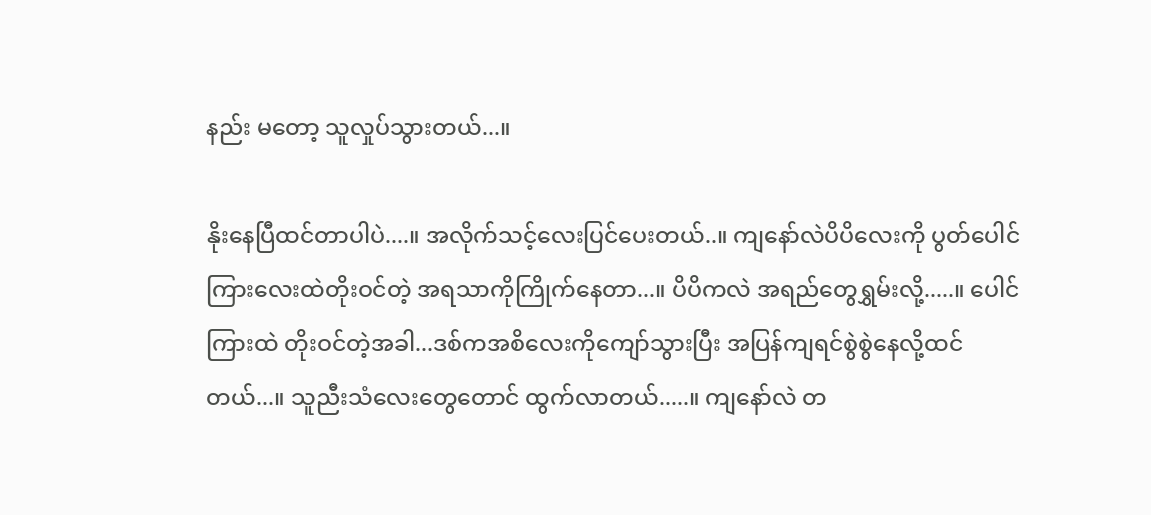နည်း မတော့ သူလှုပ်သွားတယ်...။

နိုးနေပြီထင်တာပါပဲ....။ အလိုက်သင့်လေးပြင်ပေးတယ်..။ ကျနော်လဲပိပိလေးကို ပွတ်ပေါင်ကြားလေးထဲတိုးဝင်တဲ့ အရသာကိုကြိုက်နေတာ...။ ပိပိကလဲ အရည်တွေရွှမ်းလို့.....။ ပေါင်ကြားထဲ တိုးဝင်တဲ့အခါ...ဒစ်ကအစိလေးကိုကျော်သွားပြီး အပြန်ကျရင်စွဲစွဲနေလို့ထင်တယ်...။ သူညီးသံလေးတွေတောင် ထွက်လာတယ်.....။ ကျနော်လဲ တ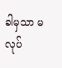ခါမှသာ မလုပ်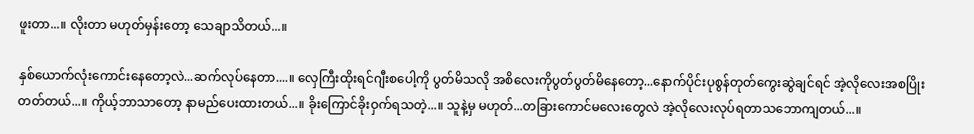ဖူးတာ...။ လိုးတာ မဟုတ်မှန်းတော့ သေချာသိတယ်...။

နှစ်ယောက်လုံးကောင်းနေတော့လဲ...ဆက်လုပ်နေတာ....။ လှေကြီးထိုးရင်ဂျီးစပေါ့ကို ပွတ်မိသလို အစိလေးကိုပွတ်ပွတ်မိနေတော့...နောက်ပိုင်းပုစွန်တုတ်ကွေးဆွဲချင်ရင် အဲ့လိုလေးအစပြိုးတတ်တယ်...။ ကိုယ့်ဘာသာတော့ နာမည်ပေးထားတယ်...။ ခိုးကြောင်ခိုးဝှက်ရသတဲ့...။ သူနဲ့မှ မဟုတ်...တခြားကောင်မလေးတွေလဲ အဲ့လိုလေးလုပ်ရတာသဘောကျတယ်...။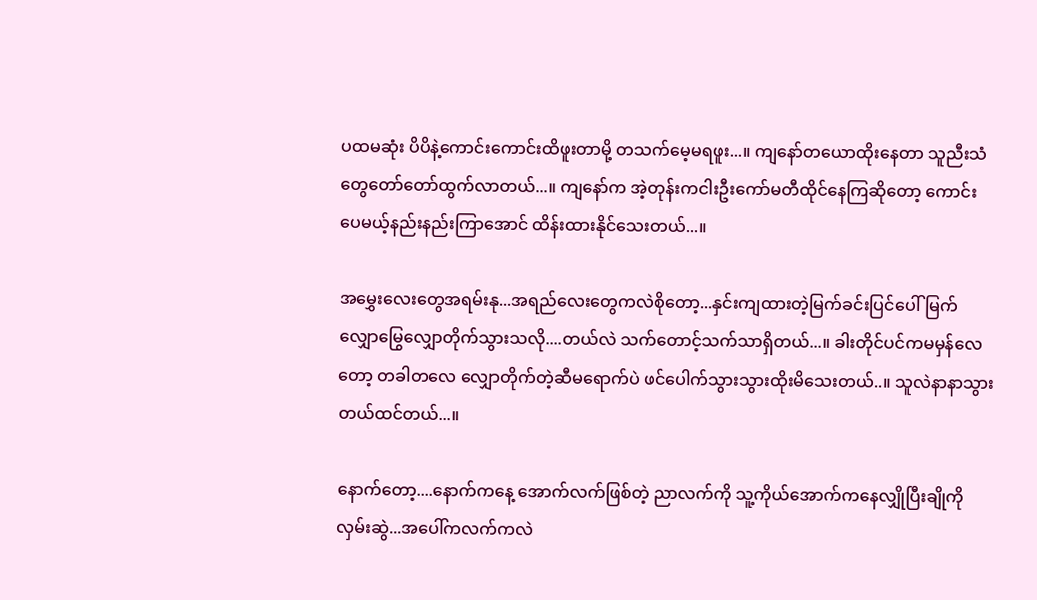ပထမဆုံး ပိပိနဲ့ကောင်းကောင်းထိဖူးတာမို့ တသက်မေ့မရဖူး...။ ကျနော်တယောထိုးနေတာ သူညီးသံတွေတော်တော်ထွက်လာတယ်...။ ကျနော်က အဲ့တုန်းကငါးဦးကော်မတီထိုင်နေကြဆိုတော့ ကောင်းပေမယ့်နည်းနည်းကြာအောင် ထိန်းထားနိုင်သေးတယ်...။

အမွှေးလေးတွေအရမ်းနု...အရည်လေးတွေကလဲစိုတော့...နှင်းကျထားတဲ့မြက်ခင်းပြင်ပေါ်မြက်လျှောမြွေလျှောတိုက်သွားသလို....တယ်လဲ သက်တောင့်သက်သာရှိတယ်...။ ခါးတိုင်ပင်ကမမှန်လေတော့ တခါတလေ လျှောတိုက်တဲ့ဆီမရောက်ပဲ ဖင်ပေါက်သွားသွားထိုးမိသေးတယ်..။ သူလဲနာနာသွားတယ်ထင်တယ်...။

နောက်တော့....နောက်ကနေ့ အောက်လက်ဖြစ်တဲ့ ညာလက်ကို သူ့ကိုယ်အောက်ကနေလျှိုပြီးချိုကိုလှမ်းဆွဲ...အပေါ်ကလက်ကလဲ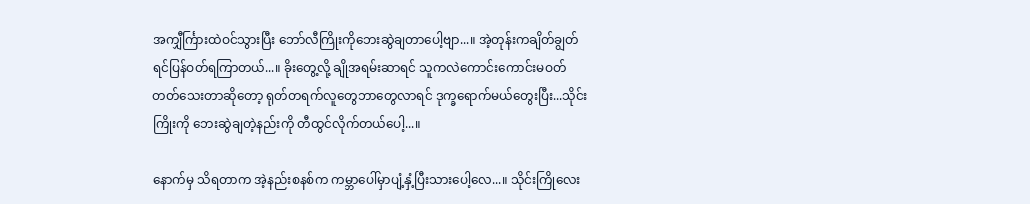အကျှီင်္ကြားထဲဝင်သွားပြီး ဘော်လီကြိုးကိုဘေးဆွဲချတာပေါ့ဗျာ...။ အဲ့တုန်းကချိတ်ချွတ်ရင်ပြန်ဝတ်ရကြာတယ်...။ ခိုးတွေ့လို့ ချိုအရမ်းဆာရင် သူကလဲကောင်းကောင်းမဝတ်တတ်သေးတာဆိုတော့ ရုတ်တရက်လူတွေဘာတွေလာရင် ဒုက္ခရောက်မယ်တွေးပြီး...သိုင်းကြိုးကို ဘေးဆွဲချတဲ့နည်းကို တီထွင်လိုက်တယ်ပေါ့...။

နောက်မှ သိရတာက အဲ့နည်းစနစ်က ကမ္ဘာပေါ်မှာပျံ့နှံ့ပြီးသားပေါ့လေ...။ သိုင်းကြိုလေး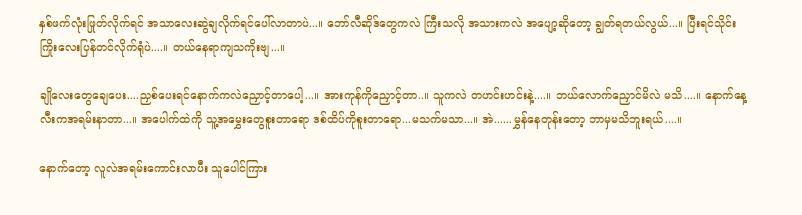နှစ်ဖက်လုံးဖြုတ်လိုက်ရင် အသာလေးဆွဲချလိုက်ရင်ပေါ်လာတာပဲ...။ ဘော်လီဆိုဒ်တွေကလဲ ကြီးသလို အသားကလဲ အပျော့ဆိုတော့ ချွတ်ရတယ်လွယ်...။ ပြီးရင်သိုင်းကြိုးလေးပြန်တင်လိုက်ရုံပဲ....။ တယ်နေရာကျသကိုးဗျ...။

ချိုလေးတွေချေပေး....ညှစ်ပေးရင်နောက်ကလဲညှောင့်တာပေါ့...။ အားကုန်ကိုညှောင့်တာ..။ သူကလဲ တဟင်းဟင်းနဲ့....။ ဘယ်လောက်ညှောင်မိလဲ မသိ....။ နောက်နေ့လီးကအရမ်းနာတာ...။ အပေါက်ထဲကို သူ့အမွှေးတွေစူးတာရော ဒစ်ထိပ်ကိုစူးတာရော...မသက်မသာ...။ အဲ......မွှန်နေတုန်းတော့ ဘာမှမသိဘူးရယ်....။

နောက်တော့ လူလဲအရမ်းကောင်းလာပီး သူပေါင်ကြား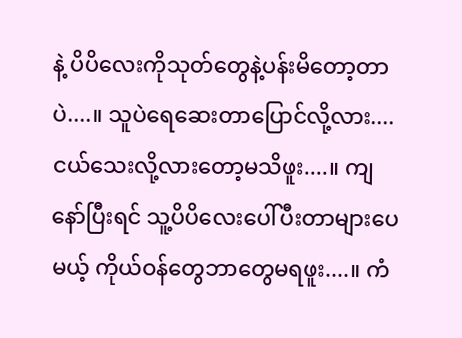နဲ့ ပိပိလေးကိုသုတ်တွေနဲ့ပန်းမိတော့တာပဲ....။ သူပဲရေဆေးတာပြောင်လို့လား....ငယ်သေးလို့လားတော့မသိဖူး....။ ကျနော်ပြီးရင် သူ့ပိပိလေးပေါ်ပီးတာများပေမယ့် ကိုယ်ဝန်တွေဘာတွေမရဖူး....။ ကံ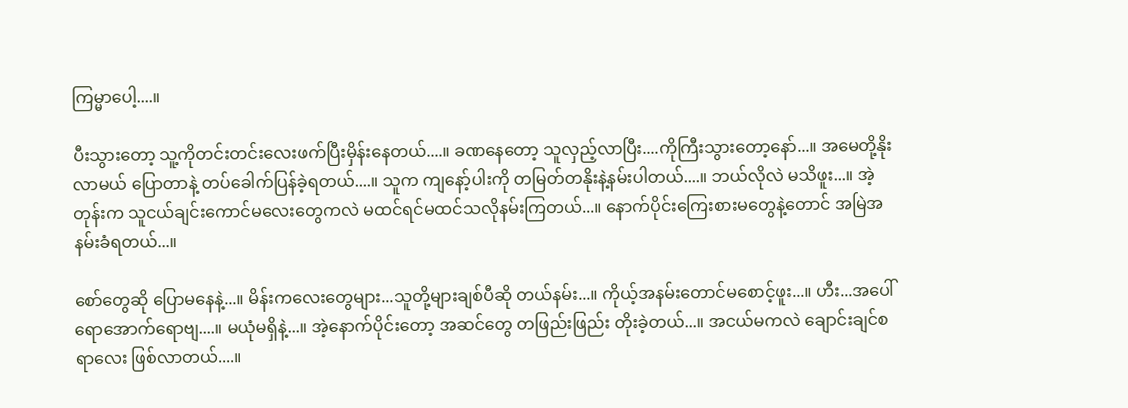ကြမ္မာပေါ့....။

ပီးသွားတော့ သူ့ကိုတင်းတင်းလေးဖက်ပြီးမှိန်းနေတယ်....။ ခဏနေတော့ သူလှည့်လာပြီး....ကိုကြီးသွားတော့နော်...။ အမေတို့နိုးလာမယ် ပြောတာနဲ့ တပ်ခေါက်ပြန်ခဲ့ရတယ်....။ သူက ကျနော့်ပါးကို တမြတ်တနိုးနဲ့နမ်းပါတယ်....။ ဘယ်လိုလဲ မသိဖူး...။ အဲ့တုန်းက သူငယ်ချင်းကောင်မလေးတွေကလဲ မထင်ရင်မထင်သလိုနမ်းကြတယ်...။ နောက်ပိုင်းကြေးစားမတွေနဲ့တောင် အမြဲအနမ်းခံရတယ်...။

စော်တွေဆို ပြောမနေနဲ့...။ မိန်းကလေးတွေများ...သူတို့များချစ်ပီဆို တယ်နမ်း...။ ကိုယ့်အနမ်းတောင်မစောင့်ဖူး...။ ဟီး...အပေါ်ရောအောက်ရောဗျ....။ မယုံမရှိနဲ့...။ အဲ့နောက်ပိုင်းတော့ အဆင်တွေ တဖြည်းဖြည်း တိုးခဲ့တယ်...။ အငယ်မကလဲ ချောင်းချင်စရာလေး ဖြစ်လာတယ်....။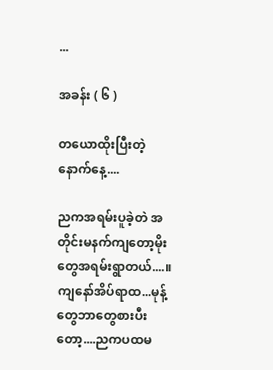...

အခန်း ( ၆ )

တယောထိုးပြီးတဲ့ နောက်နေ့....

ညကအရမ်းပူခဲ့တဲ အတိုင်းမနက်ကျတော့မိုးတွေအရမ်းရွာတယ်....။ ကျနော်အိပ်ရာထ...မုန့်တွေဘာတွေစားပီးတော့....ညကပထမ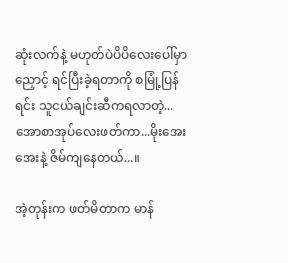ဆုံးလက်နဲ့ မဟုတ်ပဲပိပိလေးပေါ်မှာညှောင့် ရင်ပြီးခဲ့ရတာကို စမြုံ့ပြန်ရင်း သူငယ်ချင်းဆီကရလာတဲ့...အောစာအုပ်လေးဖတ်ကာ...မိုးအေးအေးနဲ့ ဇိမ်ကျနေတယ်...။

အဲ့တုန်းက ဖတ်မိတာက မာန်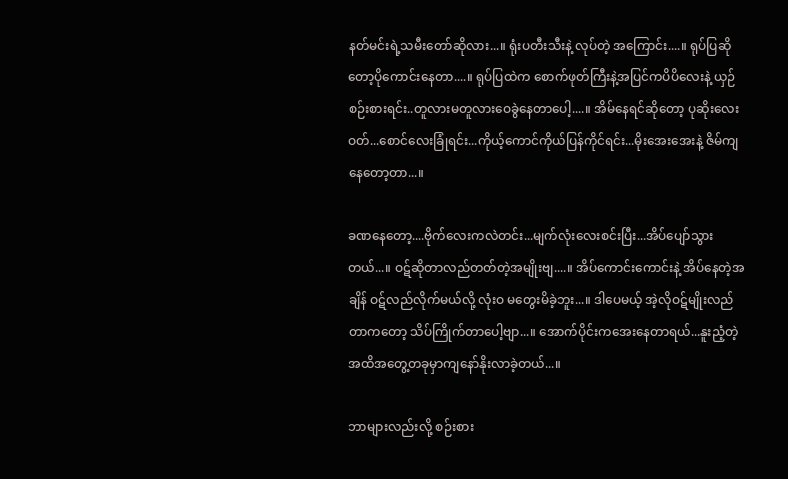နတ်မင်းရဲ့သမီးတော်ဆိုလား...။ ရုံးပတီးသီးနဲ့ လုပ်တဲ့ အကြောင်း....။ ရုပ်ပြဆိုတော့ပိုကောင်းနေတာ....။ ရုပ်ပြထဲက စောက်ဖုတ်ကြီးနဲ့အပြင်ကပိပိလေးနဲ့ ယှဉ်စဉ်းစားရင်း..တူလားမတူလားဝေခွဲနေတာပေါ့....။ အိမ်နေရင်ဆိုတော့ ပုဆိုးလေးဝတ်...စောင်လေးခြုံရင်း...ကိုယ့်ကောင်ကိုယ်ပြန်ကိုင်ရင်း...မိုးအေးအေးနဲ့ ဇိမ်ကျနေတော့တာ...။

ခဏနေတော့....ဗိုက်လေးကလဲတင်း...မျက်လုံးလေးစင်းပြီး...အိပ်ပျော်သွားတယ်...။ ဝဋ်ဆိုတာလည်တတ်တဲ့အမျိုးဗျ....။ အိပ်ကောင်းကောင်းနဲ့ အိပ်နေတဲ့အချိန် ဝဋ်လည်လိုက်မယ်လို့ လုံးဝ မတွေးမိခဲ့ဘူး...။ ဒါပေမယ့် အဲ့လိုဝဋ်မျိုးလည်တာကတော့ သိပ်ကြိုက်တာပေါ့ဗျာ...။ အောက်ပိုင်းကအေးနေတာရယ်...နူးညံ့တဲ့အထိအတွေ့တခုမှာကျနော်နိုးလာခဲ့တယ်...။

ဘာများလည်းလို့ စဉ်းစား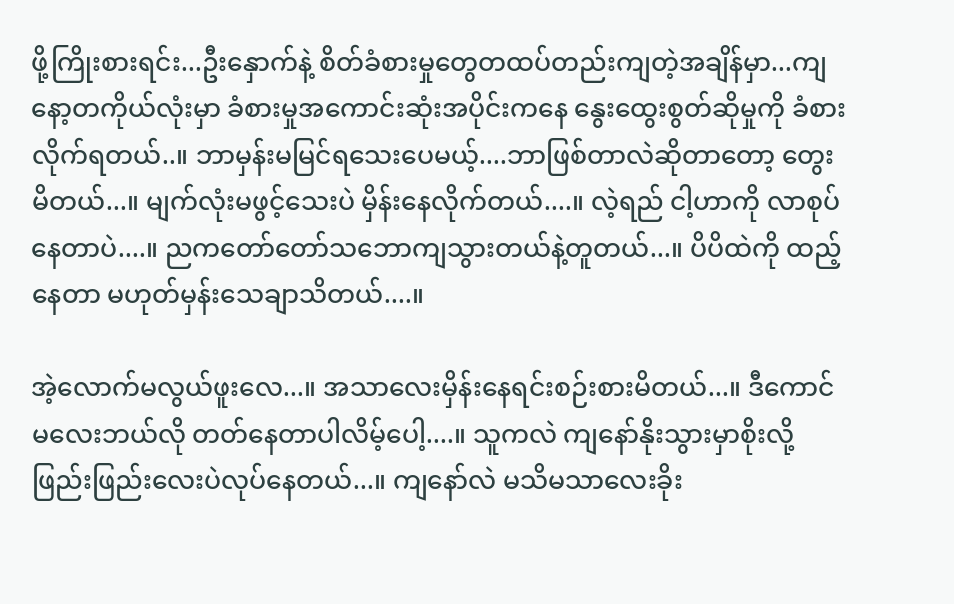ဖို့ကြိုးစားရင်း...ဦးနှောက်နဲ့ စိတ်ခံစားမှုတွေတထပ်တည်းကျတဲ့အချိန်မှာ...ကျနော့တကိုယ်လုံးမှာ ခံစားမှုအကောင်းဆုံးအပိုင်းကနေ နွေးထွေးစွတ်ဆိုမှုကို ခံစားလိုက်ရတယ်..။ ဘာမှန်းမမြင်ရသေးပေမယ့်....ဘာဖြစ်တာလဲဆိုတာတော့ တွေးမိတယ်...။ မျက်လုံးမဖွင့်သေးပဲ မှိန်းနေလိုက်တယ်....။ လဲ့ရည် ငါ့ဟာကို လာစုပ်နေတာပဲ....။ ညကတော်တော်သဘောကျသွားတယ်နဲ့တူတယ်...။ ပိပိထဲကို ထည့်နေတာ မဟုတ်မှန်းသေချာသိတယ်....။

အဲ့လောက်မလွယ်ဖူးလေ...။ အသာလေးမှိန်းနေရင်းစဉ်းစားမိတယ်...။ ဒီကောင်မလေးဘယ်လို တတ်နေတာပါလိမ့်ပေါ့....။ သူကလဲ ကျနော်နိုးသွားမှာစိုးလို့ ဖြည်းဖြည်းလေးပဲလုပ်နေတယ်...။ ကျနော်လဲ မသိမသာလေးခိုး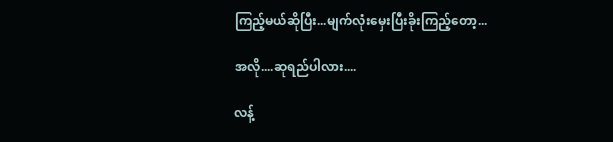ကြည့်မယ်ဆိုပြီး...မျက်လုံးမှေးပြီးခိုးကြည့်တော့...

အလို....ဆုရည်ပါလား....

လန့်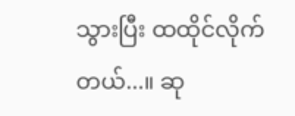သွားပြီး ထထိုင်လိုက်တယ်...။ ဆု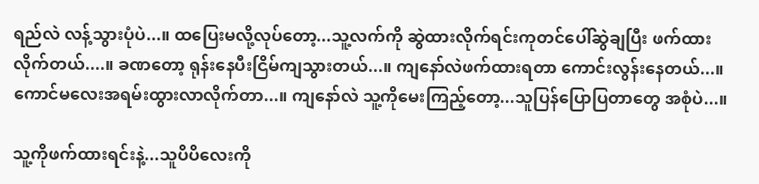ရည်လဲ လန့်သွားပုံပဲ...။ ထပြေးမလို့လုပ်တော့...သူ့လက်ကို ဆွဲထားလိုက်ရင်းကုတင်ပေါ်ဆွဲချပြီး ဖက်ထားလိုက်တယ်....။ ခဏတော့ ရုန်းနေပီးငြိမ်ကျသွားတယ်...။ ကျနော်လဲဖက်ထားရတာ ကောင်းလွန်းနေတယ်...။ ကောင်မလေးအရမ်းထွားလာလိုက်တာ...။ ကျနော်လဲ သူ့ကိုမေးကြည့်တော့...သူပြန်ပြောပြတာတွေ အစုံပဲ...။

သူ့ကိုဖက်ထားရင်းနဲ့...သူပိပိလေးကို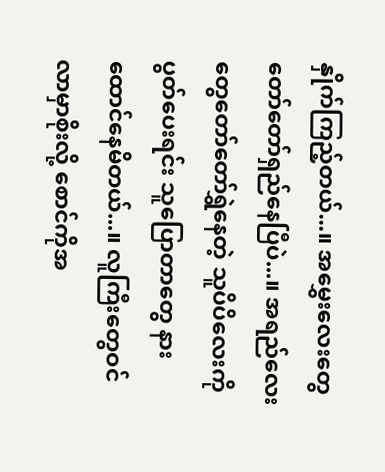နှိုက်ကြည့်တယ်...။ အမွှေးလေးတွေတော်တော်ရှည်နေပြီပဲ...။ အရည်လေးတွေတော်တော်ရွှဲနေတဲ့ သူပိပိလေးကိုပွတ်ပေးရင်း သူပြောတာတွေ နားထောင်နေမိတယ်...။ လူကြီးတွေဝင်လာမှာစိုးလို့ စောင်ကိုအ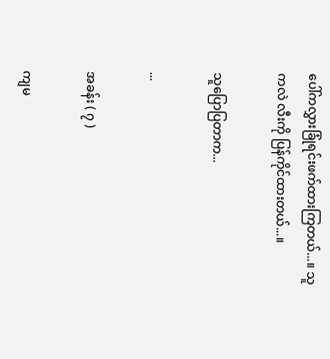ပေါ်ကလွှားခြုံရင်းဖက်ထားကြတယ်...။ သူကလဲ လီးကို ပြန်ကိုင်ထားတယ်...။

သူပြောပြတာက...

...

အခန်း ( ၇ )

ကျမ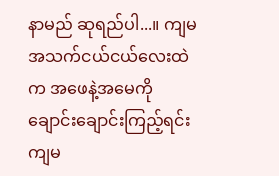နာမည် ဆုရည်ပါ...။ ကျမအသက်ငယ်ငယ်လေးထဲက အဖေနဲ့အမေကို ချောင်းချောင်းကြည့်ရင်း ကျမ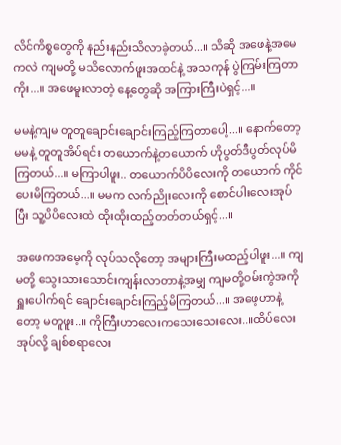လိင်ကိစ္စတွေကို နည်းနည်းသိလာခဲ့တယ်...။ သိဆို အဖေနဲ့အမေကလဲ ကျမတို့ မသိလောက်ဖူးအထင်နဲ့ အသကုန် ပွဲကြမ်းကြတာကိုး...။ အဖေမူးလာတဲ့ နေ့တွေဆို အကြားကြီးပဲရှင့်...။

မမနဲ့ကျမ တူတူချောင်းချောင်းကြည့်ကြတာပေါ့...။ နောက်တော့ မမနဲ့ တူတူအိပ်ရင်း တယောက်နဲ့တယောက် ဟိုပွတ်ဒီပွတ်လုပ်မိကြတယ်...။ မကြာပါဖူး.. တယောက်ပိပိလေးကို တယောက် ကိုင်ပေးမိကြတယ်...။ မမက လက်ညိုးလေးကို စောင်ပါးလေးအုပ်ပြီး သူ့ပိပိလေးထဲ ထိုးထိုးထည့်တတ်တယ်ရှင့်...။

အဖေကအမေ့ကို လုပ်သလိုတော့ အများကြီးမထည့်ပါဖူး...။ ကျမတို့ သွေးသားသောင်းကျန်းလာတာနဲ့အမျှ ကျမတို့ဝမ်းကွဲအကိုရှူးပေါက်ရင် ချောင်းချောင်းကြည့်မိကြတယ်...။ အဖေ့ဟာနဲ့တော့ မတူဖူး..။ ကိုကြီးဟာလေးကသေးသေးလေး..။ထိပ်လေးအုပ်လို့ ချစ်စရာလေး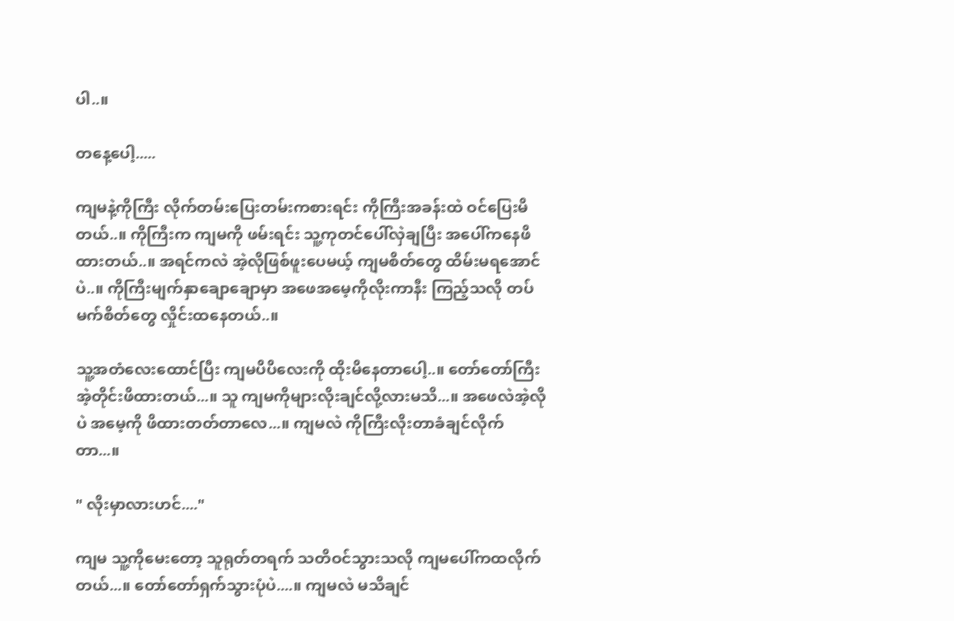ပါ..။

တနေ့ပေါ့.....

ကျမနဲ့ကိုကြီး လိုက်တမ်းပြေးတမ်းကစားရင်း ကိုကြီးအခန်းထဲ ဝင်ပြေးမိတယ်..။ ကိုကြီးက ကျမကို ဖမ်းရင်း သူ့ကုတင်ပေါ်လှဲချပြီး အပေါ်ကနေဖိထားတယ်..။ အရင်ကလဲ အဲ့လိုဖြစ်ဖူးပေမယ့် ကျမစိတ်တွေ ထိမ်းမရအောင်ပဲ..။ ကိုကြီးမျက်နှာချောချောမှာ အဖေအမေ့ကိုလိုးကာနီး ကြည့်သလို တပ်မက်စိတ်တွေ လှိုင်းထနေတယ်..။

သူ့အတံလေးထောင်ပြီး ကျမပိပိလေးကို ထိုးမိနေတာပေါ့..။ တော်တော်ကြီး အဲ့တိုင်းဖိထားတယ်...။ သူ ကျမကိုများလိုးချင်လို့လားမသိ...။ အဖေလဲအဲ့လိုပဲ အမေ့ကို ဖိထားတတ်တာလေ...။ ကျမလဲ ကိုကြီးလိုးတာခံချင်လိုက်တာ...။

" လိုးမှာလားဟင်...."

ကျမ သူ့ကိုမေးတော့ သူရုတ်တရက် သတိဝင်သွားသလို ကျမပေါ်ကထလိုက်တယ်...။ တော်တော်ရှက်သွားပုံပဲ....။ ကျမလဲ မသိချင်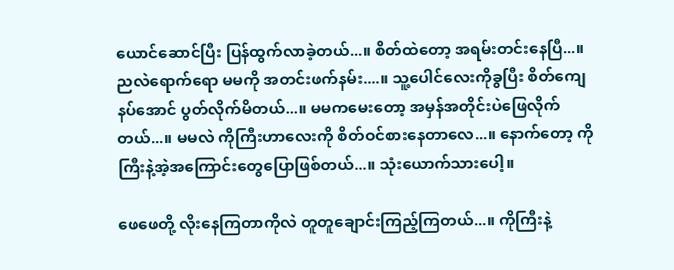ယောင်ဆောင်ပြီး ပြန်ထွက်လာခဲ့တယ်...။ စိတ်ထဲတော့ အရမ်းတင်းနေပြီ...။ညလဲရောက်ရော မမကို အတင်းဖက်နမ်း....။ သူ့ပေါင်လေးကိုခွပြီး စိတ်ကျေနပ်အောင် ပွတ်လိုက်မိတယ်...။ မမကမေးတော့ အမှန်အတိုင်းပဲဖြေလိုက်တယ်...။ မမလဲ ကိုကြီးဟာလေးကို စိတ်ဝင်စားနေတာလေ...။ နောက်တော့ ကိုကြီးနဲ့အဲ့အကြောင်းတွေပြောဖြစ်တယ်...။ သုံးယောက်သားပေါ့။

ဖေဖေတို့ လိုးနေကြတာကိုလဲ တူတူချောင်းကြည့်ကြတယ်...။ ကိုကြီးနဲ့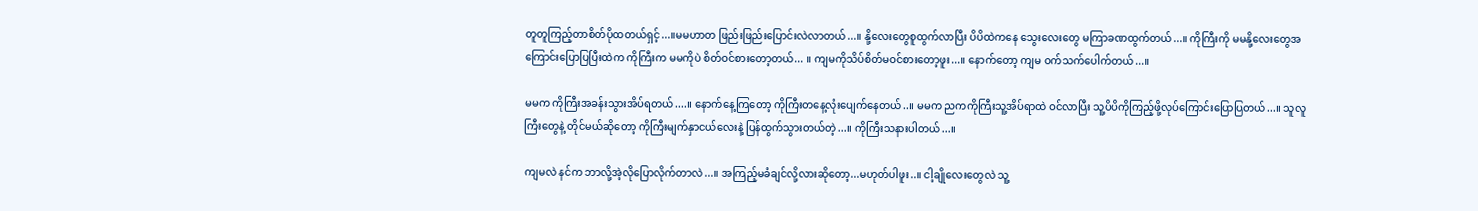တူတူကြည့်တာစိတ်ပိုထတယ်ရှင့်...။မမဟာတ ဖြည်းဖြည်းပြောင်းလဲလာတယ်...။ နို့လေးတွေစူထွက်လာပြီး ပိပိထဲကနေ သွေးလေးတွေ မကြာခဏထွက်တယ်...။ ကိုကြီးကို မမနို့လေးတွေအကြောင်းပြောပြပြီးထဲက ကိုကြီးက မမကိုပဲ စိတ်ဝင်စားတော့တယ်... ။ ကျမကိုသိပ်စိတ်မဝင်စားတော့ဖူး...။ နောက်တော့ ကျမ ဝက်သက်ပေါက်တယ်...။

မမက ကိုကြီးအခန်းသွားအိပ်ရတယ်....။ နောက်နေ့ကြတော့ ကိုကြီးတနေ့လုံးပျေက်နေတယ်..။ မမက ညကကိုကြီးသူ့အိပ်ရာထဲ ဝင်လာပြီး သူ့ပိပိကိုကြည့်ဖို့လုပ်ကြောင်းပြောပြတယ်...။ သူလူကြီးတွေနဲ့ တိုင်မယ်ဆိုတော့ ကိုကြီးမျက်နှာငယ်လေးနဲ့ ပြန်ထွက်သွားတယ်တဲ့...။ ကိုကြီးသနားပါတယ်...။

ကျမလဲ နင်က ဘာလို့အဲ့လိုပြောလိုက်တာလဲ...။ အကြည့်မခံချင်လို့လားဆိုတော့...မဟုတ်ပါဖူး..။ ငါ့ချိုလေးတွေလဲ သူ့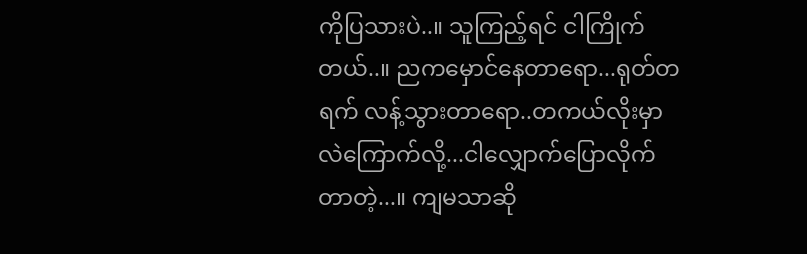ကိုပြသားပဲ..။ သူကြည့်ရင် ငါကြိုက်တယ်..။ ညကမှောင်နေတာရော...ရုတ်တရက် လန့်သွားတာရော..တကယ်လိုးမှာလဲကြောက်လို့...ငါလျှောက်ပြောလိုက်တာတဲ့...။ ကျမသာဆို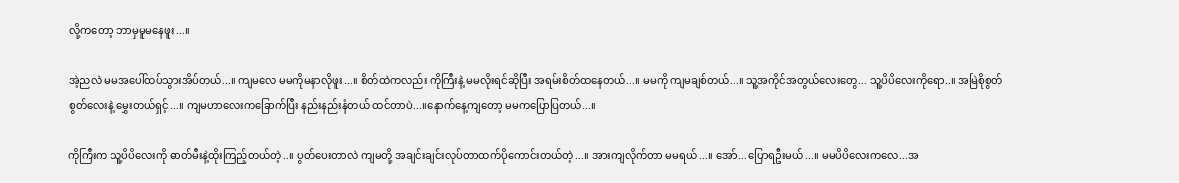လို့ကတော့ ဘာမှမူမနေဖူး...။

အဲ့ညလဲ မမအပေါ်ထပ်သွားအိပ်တယ်...။ ကျမလေ မမကိုမနာလိုဖူး...။ စိတ်ထဲကလည်း ကိုကြီးနဲ့ မမလိုးရင်ဆိုပြီး အရမ်းစိတ်ထနေတယ်...။ မမကို ကျမချစ်တယ်...။ သူ့အကိုင်အတွယ်လေးတွေ... သူ့ပိပိလေးကိုရော..။ အမြဲစိုစွတ်စွတ်လေးနဲ့ မွှေးတယ်ရှင့်...။ ကျမဟာလေးကခြောက်ပြီး နည်းနည်းနံတယ် ထင်တာပဲ...။နောက်နေ့ကျတော့ မမကပြောပြတယ်...။

ကိုကြီးက သူ့ပိပိလေးကို ဓာတ်မီးနဲ့ထိုးကြည့်တယ်တဲ့..။ ပွတ်ပေးတာလဲ ကျမတို့ အချင်းချင်းလုပ်တာထက်ပိုကောင်းတယ်တဲ့...။ အားကျလိုက်တာ မမရယ်...။ အော်...ပြောရဦးမယ်...။ မမပိပိလေးကလေ...အ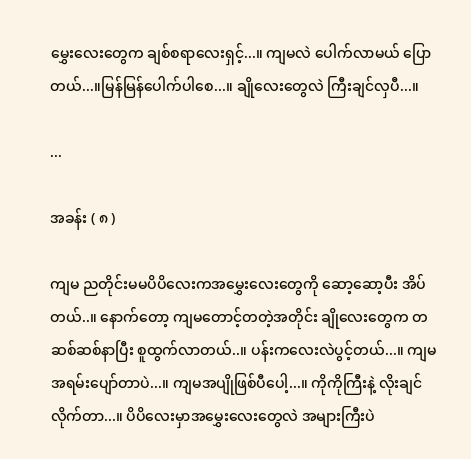မွှေးလေးတွေက ချစ်စရာလေးရှင့်...။ ကျမလဲ ပေါက်လာမယ် ပြောတယ်...။မြန်မြန်ပေါက်ပါစေ...။ ချိုလေးတွေလဲ ကြီးချင်လှပီ...။

...

အခန်း ( ၈ )

ကျမ ညတိုင်းမမပိပိလေးကအမွှေးလေးတွေကို ဆော့ဆော့ပီး အိပ်တယ်..။ နောက်တော့ ကျမတောင့်တတဲ့အတိုင်း ချိုလေးတွေက တဆစ်ဆစ်နာပြီး စူထွက်လာတယ်..။ ပန်းကလေးလဲပွင့်တယ်...။ ကျမအရမ်းပျော်တာပဲ...။ ကျမအပျိုဖြစ်ပီပေါ့...။ ကိုကိုကြီးနဲ့ လိုးချင်လိုက်တာ...။ ပိပိလေးမှာအမွှေးလေးတွေလဲ အများကြီးပဲ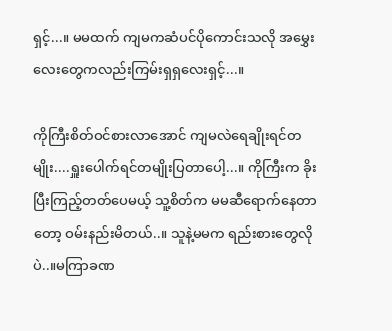ရှင့်...။ မမထက် ကျမကဆံပင်ပိုကောင်းသလို အမွှေးလေးတွေကလည်းကြမ်းရှရှလေးရှင့်...။

ကိုကြီးစိတ်ဝင်စားလာအောင် ကျမလဲရေချိုးရင်တမျိုး....ရှူးပေါက်ရင်တမျိုးပြတာပေါ့...။ ကိုကြီးက ခိုးပြီးကြည့်တတ်ပေမယ့် သူ့စိတ်က မမဆီရောက်နေတာတော့ ဝမ်းနည်းမိတယ်..။ သူနဲ့မမက ရည်းစားတွေလိုပဲ..။မကြာခဏ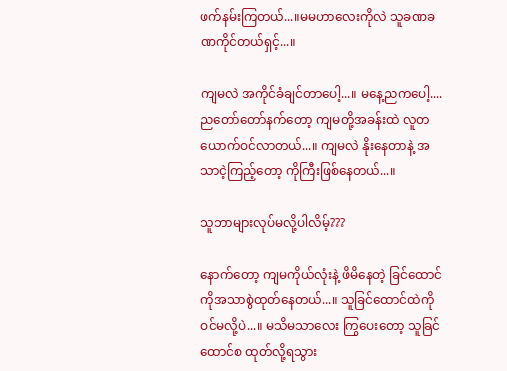ဖက်နမ်းကြတယ်...။မမဟာလေးကိုလဲ သူခဏခဏကိုင်တယ်ရှင့်...။

ကျမလဲ အကိုင်ခံချင်တာပေါ့...။ မနေ့ညကပေါ့....ညတော်တော်နက်တော့ ကျမတို့အခန်းထဲ လူတယောက်ဝင်လာတယ်...။ ကျမလဲ နိုးနေတာနဲ့ အသာငဲ့ကြည့်တော့ ကိုကြီးဖြစ်နေတယ်...။

သူဘာများလုပ်မလို့ပါလိမ့်???

နောက်တော့ ကျမကိုယ်လုံးနဲ့ ဖိမိနေတဲ့ ခြင်ထောင်ကိုအသာစွဲထုတ်နေတယ်...။ သူခြင်ထောင်ထဲကို ဝင်မလို့ပဲ...။ မသိမသာလေး ကြွပေးတော့ သူခြင်ထောင်စ ထုတ်လို့ရသွား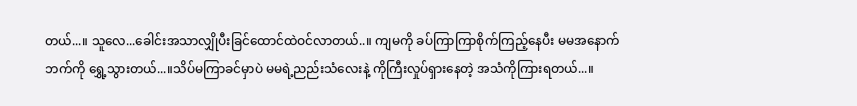တယ်...။ သူလေ...ခေါင်းအသာလျှိုပီးခြင်ထောင်ထဲဝင်လာတယ်..။ ကျမကို ခပ်ကြာကြာစိုက်ကြည့်နေပီး မမအနောက်ဘက်ကို ရွှေ့သွားတယ်...။သိပ်မကြာခင်မှာပဲ မမရဲ့ညည်းသံလေးနဲ့ ကိုကြီးလှုပ်ရှားနေတဲ့ အသံကိုကြားရတယ်...။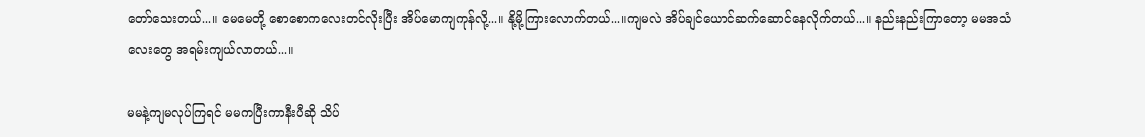တော်သေးတယ်...။ မေမေတို့ စောစောကလေးတင်လိုးပြီး အိပ်မောကျကုန်လို့...။ နို့မို့ကြားလောက်တယ်...။ကျမလဲ အိပ်ချင်ယောင်ဆက်ဆောင်နေလိုက်တယ်...။ နည်းနည်းကြာတော့ မမအသံလေးတွေ အရမ်းကျယ်လာတယ်...။

မမနဲ့ကျမလုပ်ကြရင် မမကပြီးကာနီးပီဆို သိပ်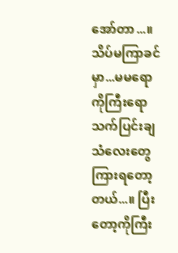အော်တာ...။ သိပ်မကြာခင်မှာ...မမရောကိုကြီးရော သက်ပြင်းချသံလေးတွေ ကြားရတော့တယ်...။ ပြီးတော့ကိုကြီး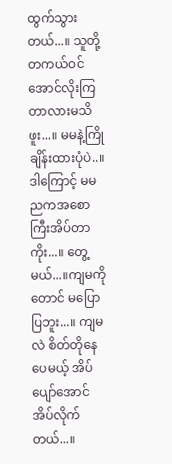ထွက်သွားတယ်...။ သူတို့ တကယ်ဝင်အောင်လိုးကြတာလားမသိဖူး...။ မမနဲ့ကြိုချိန်းထားပုံပဲ..။ ဒါကြောင့် မမညကအစောကြီးအိပ်တာကိုး...။ တွေ့မယ်...။ကျမကိုတောင် မပြောပြဘူး...။ ကျမလဲ စိတ်တိုနေပေမယ့် အိပ်ပျော်အောင်အိပ်လိုက်တယ်...။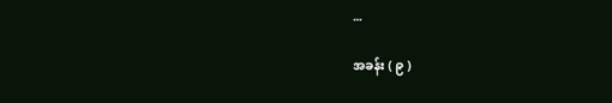...

အခန်း ( ၉ )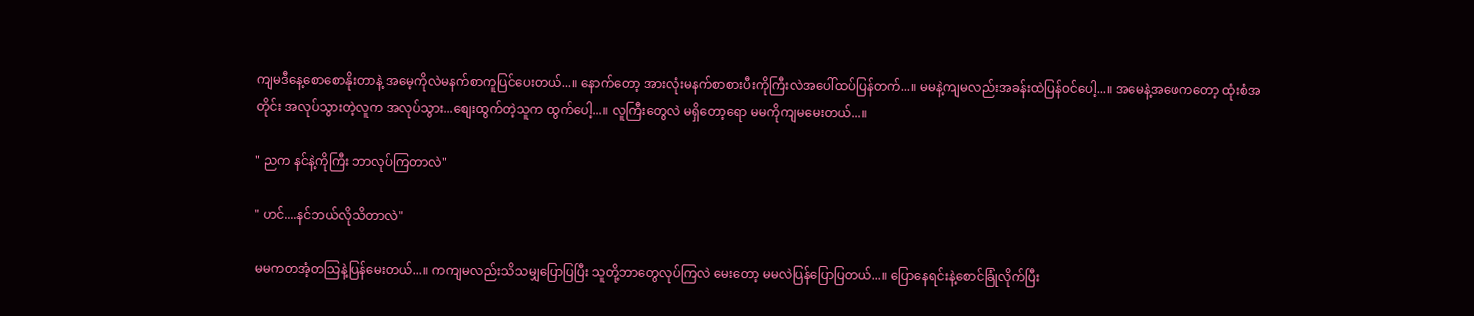ကျမဒီနေ့စောစောနိုးတာနဲ့ အမေ့ကိုလဲမနက်စာကူပြင်ပေးတယ်...။ နောက်တော့ အားလုံးမနက်စာစားပီးကိုကြီးလဲအပေါ်ထပ်ပြန်တက်...။ မမနဲ့ကျမလည်းအခန်းထဲပြန်ဝင်ပေါ့...။ အမေနဲ့အဖေကတော့ ထုံးစံအတိုင်း အလုပ်သွားတဲ့လူက အလုပ်သွား...စျေးထွက်တဲ့သူက ထွက်ပေါ့...။ လူကြီးတွေလဲ မရှိတော့ရော မမကိုကျမမေးတယ်...။

" ညက နင်နဲ့ကိုကြီး ဘာလုပ်ကြတာလဲ"

" ဟင်....နင်ဘယ်လိုသိတာလဲ"

မမကတအံ့တသြနဲ့ပြန်မေးတယ်...။ ကကျမလည်းသိသမျှပြောပြပြီး သူတို့ဘာတွေလုပ်ကြလဲ မေးတော့ မမလဲပြန်ပြောပြတယ်...။ ပြောနေရင်းနဲ့စောင်ခြုံလိုက်ပြီး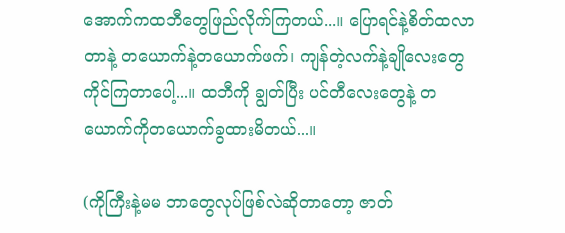အောက်ကထဘီတွေဖြည်လိုက်ကြတယ်...။ ပြောရင်နဲ့စိတ်ထလာတာနဲ့ တယောက်နဲ့တယောက်ဖက်၊ ကျန်တဲ့လက်နဲ့ချိုလေးတွေကိုင်ကြတာပေါ့...။ ထဘီကို ချွတ်ပြီး ပင်တီလေးတွေနဲ့ တယောက်ကိုတယောက်ခွထားမိတယ်...။

(ကိုကြီးနဲ့မမ ဘာတွေလုပ်ဖြစ်လဲဆိုတာတော့ ဇာတ်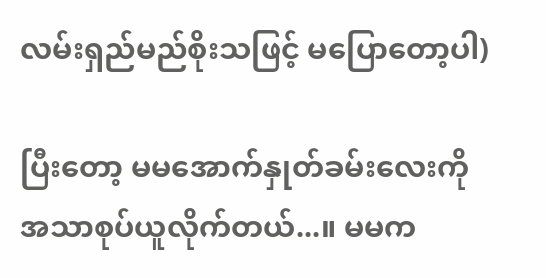လမ်းရှည်မည်စိုးသဖြင့် မပြောတော့ပါ)

ပြီးတော့ မမအောက်နှုတ်ခမ်းလေးကို အသာစုပ်ယူလိုက်တယ်...။ မမက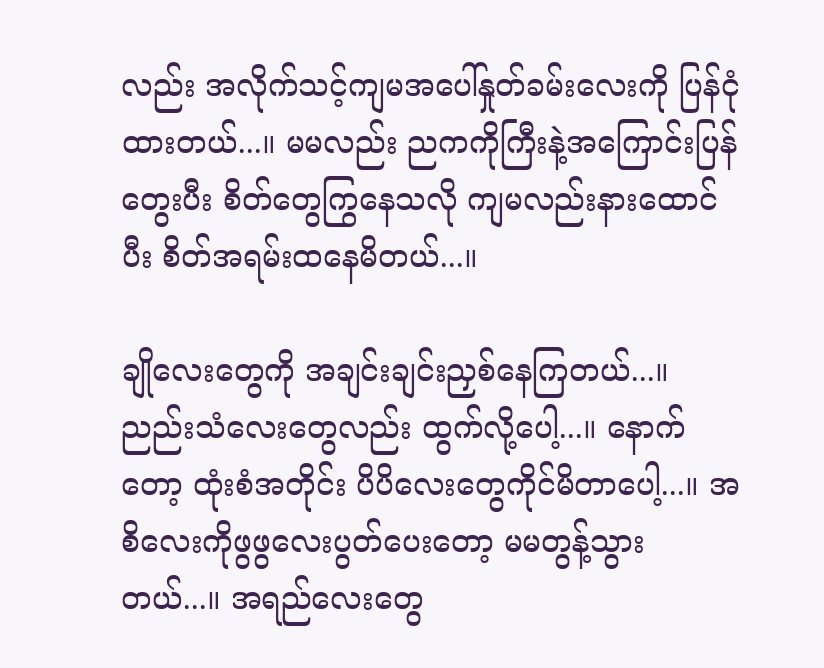လည်း အလိုက်သင့်ကျမအပေါ်နှုတ်ခမ်းလေးကို ပြန်ငုံထားတယ်...။ မမလည်း ညကကိုကြီးနဲ့အကြောင်းပြန်တွေးပီး စိတ်တွေကြွနေသလို ကျမလည်းနားထောင်ပီး စိတ်အရမ်းထနေမိတယ်...။

ချိုလေးတွေကို အချင်းချင်းညှစ်နေကြတယ်...။ ညည်းသံလေးတွေလည်း ထွက်လို့ပေါ့...။ နောက်တော့ ထုံးစံအတိုင်း ပိပိလေးတွေကိုင်မိတာပေါ့...။ အစိလေးကိုဖွဖွလေးပွတ်ပေးတော့ မမတွန့်သွားတယ်...။ အရည်လေးတွေ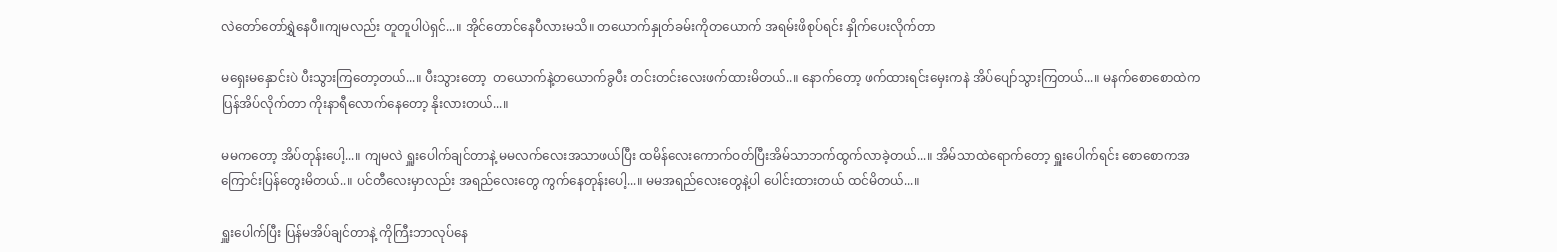လဲတော်တော်ရွှဲနေပီ။ကျမလည်း တူတူပါပဲရှင်...။ အိုင်တောင်နေပီလားမသိ။ တယောက်နှုတ်ခမ်းကိုတယောက် အရမ်းဖိစုပ်ရင်း နှိုက်ပေးလိုက်တာ

မရှေးမနှောင်းပဲ ပီးသွားကြတော့တယ်...။ ပီးသွားတော့  တယောက်နဲ့တယောက်ခွပီး တင်းတင်းလေးဖက်ထားမိတယ်..။ နောက်တော့ ဖက်ထားရင်းမှေးကနဲ အိပ်ပျော်သွားကြတယ်...။ မနက်စောစောထဲကပြန်အိပ်လိုက်တာ ကိုးနာရီလောက်နေတော့ နိုးလားတယ်...။

မမကတော့ အိပ်တုန်းပေါ့...။ ကျမလဲ ရှူးပေါက်ချင်တာနဲ့ မမလက်လေးအသာဖယ်ပြီး ထမိန်လေးကောက်ဝတ်ပြီးအိမ်သာဘက်ထွက်လာခဲ့တယ်...။ အိမ်သာထဲရောက်တော့ ရှူးပေါက်ရင်း စောစောကအကြောင်းပြန်တွေးမိတယ်..။ ပင်တီလေးမှာလည်း အရည်လေးတွေ ကွက်နေတုန်းပေါ့...။ မမအရည်လေးတွေနဲ့ပါ ပေါင်းထားတယ် ထင်မိတယ်...။

ရှူးပေါက်ပြီး ပြန်မအိပ်ချင်တာနဲ့ ကိုကြီးဘာလုပ်နေ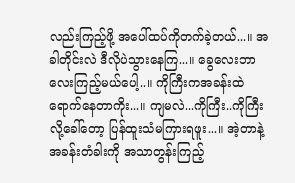လည်းကြည့်ဖို့ အပေါ်ထပ်ကိုတက်ခဲ့တယ်...။ အခါတိုင်းလဲ ဒီလိုပဲသွားနေကြ...။ ခွေလေးဘာလေးကြည့်မယ်ပေါ့..။ ကိုကြီးကအခန်းထဲရောက်နေတာကိုး...။ ကျမလဲ...ကိုကြီး..ကိုကြီးလို့ခေါ်တော့ ပြန်ထူးသံမကြားရဖူး...။ အဲ့တာနဲ့ အခန်းတံခါးကို အသာတွန်းကြည့်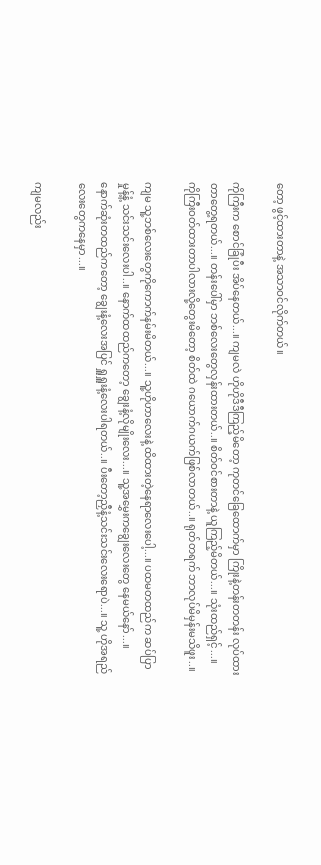တော့ ဖွင့်ထားတာနဲ့ အသာဝင်လိုက်တယ်။

ကိုကြီးက စောင်ခြုံပီး အိပ်နေတယ်...။ ကျမလဲ ဟိုဟိုဒီဒီကြည့်မိတော့ ကုတင်ခြေထောက်မှာ ကြိုးနဲ့တန်းတတန်း လုပ်ထားတာတွေ့ရတယ်...။ တန်းပေါ်မှာ ဘစ်လေးတွေလှန်းထားတယ်..။ စိတ်ဝင်စားတာနဲ့ ယူကြည့်မိတယ်...။ သုံးထည်ရှင့်...။ ကိုကြီးဝတ်ထားတာပါလားလို့တွေးမိတော့ စိတ်ထဲ ဂယောက်ဂယက်ဖြစ်လာတယ်..။ ရုတ်တရက် ဘာလုပ်မိမှန်းမသိဖူး..။

ကျမ သူ့ဘစ်လေးတွေကိုကောက်နမ်းမိတယ်...။ သူ့ဟိုဟာလေးနဲ့ ထိထားတဲ့နေရာလေးပေါ့...။ ပထမတထည်က ဆပ်ပြာမှုန့်နံ့ သင်းသင်းလေးပါ..။ နောက်ထထည်ကတော့ ချွေးနံ့လိုမျိုးလေး...။ သူ့အမွှေးကချွေးလေးတွေ နေမယ်နော်...။ နောက်ဆုံးတထည်ကတော့ ချွေးနံ့လေးအပြင် ရှူရှူးနံ့လေးပါရတယ်..။ ပီးတော့ညှီနံ့သင်းသင်းလေးရောပဲ...။ သူ့ ဟိုအရည်လေးတွေကနေမှာ...။

ကျမလည်း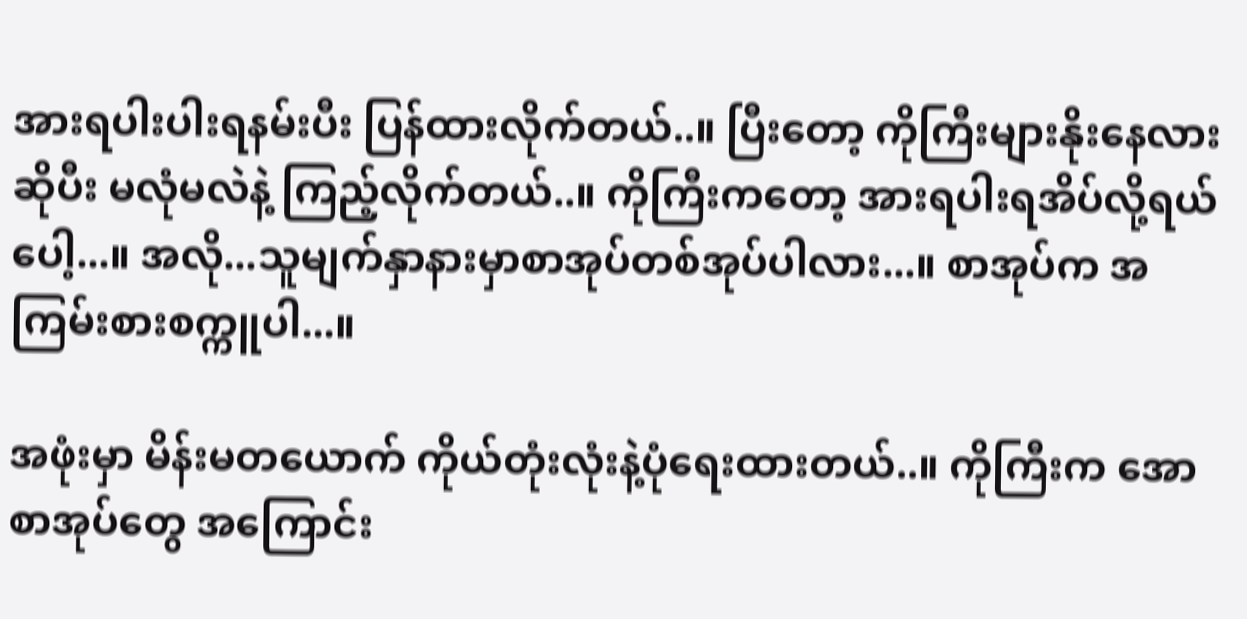အားရပါးပါးရနမ်းပီး ပြန်ထားလိုက်တယ်..။ ပြီးတော့ ကိုကြီးများနိုးနေလားဆိုပီး မလုံမလဲနဲ့ ကြည့်လိုက်တယ်..။ ကိုကြီးကတော့ အားရပါးရအိပ်လို့ရယ်ပေါ့...။ အလို...သူမျက်နှာနားမှာစာအုပ်တစ်အုပ်ပါလား...။ စာအုပ်က အကြမ်းစားစက္ကူပါ...။

အဖုံးမှာ မိန်းမတယောက် ကိုယ်တုံးလုံးနဲ့ပုံရေးထားတယ်..။ ကိုကြီးက အောစာအုပ်တွေ အကြောင်း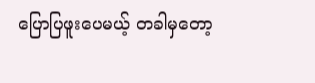ပြောပြဖူးပေမယ့် တခါမှတော့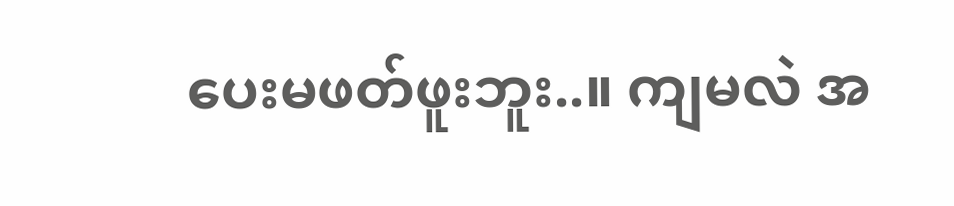ပေးမဖတ်ဖူးဘူး..။ ကျမလဲ အ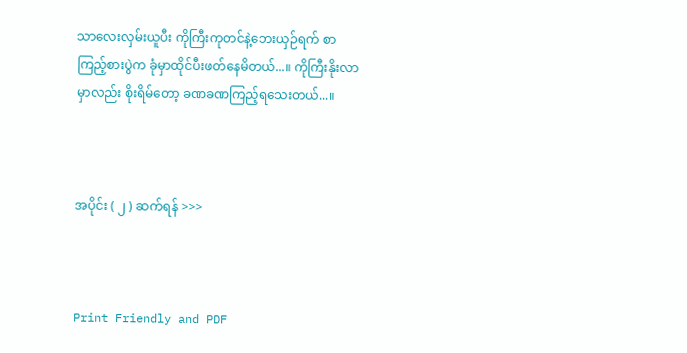သာလေးလှမ်းယူပီး ကိုကြီးကုတင်နဲ့ဘေးယှဉ်ရက် စာကြည့်စားပွဲက ခုံမှာထိုင်ပီးဖတ်နေမိတယ်...။ ကိုကြီးနိုးလာမှာလည်း စိုးရိမ်တော့ ခဏခဏကြည့်ရသေးတယ်...။



အပိုင်း ( ၂ ) ဆက်ရန် >>>



Print Friendly and PDF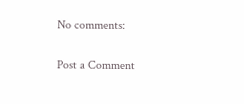No comments:

Post a Comment